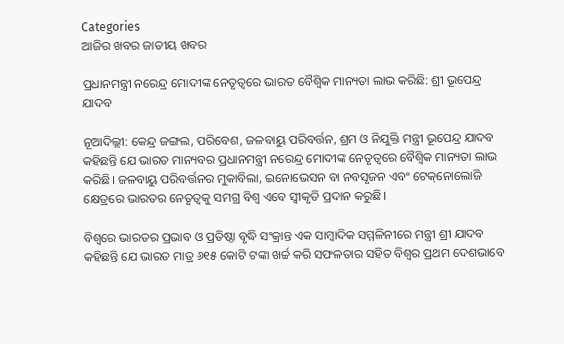Categories
ଆଜିର ଖବର ଜାତୀୟ ଖବର

ପ୍ରଧାନମନ୍ତ୍ରୀ ନରେନ୍ଦ୍ର ମୋଦୀଙ୍କ ନେତୃତ୍ୱରେ ଭାରତ ବୈଶ୍ୱିକ ମାନ୍ୟତା ଲାଭ କରିଛି: ଶ୍ରୀ ଭୂପେନ୍ଦ୍ର ଯାଦବ

ନୂଆଦିଲ୍ଲୀ: କେନ୍ଦ୍ର ଜଙ୍ଗଲ, ପରିବେଶ, ଜଳବାୟୁ ପରିବର୍ତ୍ତନ, ଶ୍ରମ ଓ ନିଯୁକ୍ତି ମନ୍ତ୍ରୀ ଭୂପେନ୍ଦ୍ର ଯାଦବ କହିଛନ୍ତି ଯେ ଭାରତ ମାନ୍ୟବର ପ୍ରଧାନମନ୍ତ୍ରୀ ନରେନ୍ଦ୍ର ମୋଦୀଙ୍କ ନେତୃତ୍ୱରେ ବୈଶ୍ୱିକ ମାନ୍ୟତା ଲାଭ କରିଛି। ଜଳବାୟୁ ପରିବର୍ତ୍ତନର ମୁକାବିଲା, ଇନୋଭେସନ ବା ନବସୃଜନ ଏବଂ ଟେକ୍‌ନୋଲୋଜି କ୍ଷେତ୍ରରେ ଭାରତର ନେତୃତ୍ୱକୁ ସମଗ୍ର ବିଶ୍ୱ ଏବେ ସ୍ୱୀକୃତି ପ୍ରଦାନ କରୁଛି।

ବିଶ୍ୱରେ ଭାରତର ପ୍ରଭାବ ଓ ପ୍ରତିଷ୍ଠା ବୃଦ୍ଧି ସଂକ୍ରାନ୍ତ ଏକ ସାମ୍ବାଦିକ ସମ୍ମଳିନୀରେ ମନ୍ତ୍ରୀ ଶ୍ରୀ ଯାଦବ କହିଛନ୍ତି ଯେ ଭାରତ ମାତ୍ର ୬୧୫ କୋଟି ଟଙ୍କା ଖର୍ଚ୍ଚ କରି ସଫଳତାର ସହିତ ବିଶ୍ୱର ପ୍ରଥମ ଦେଶଭାବେ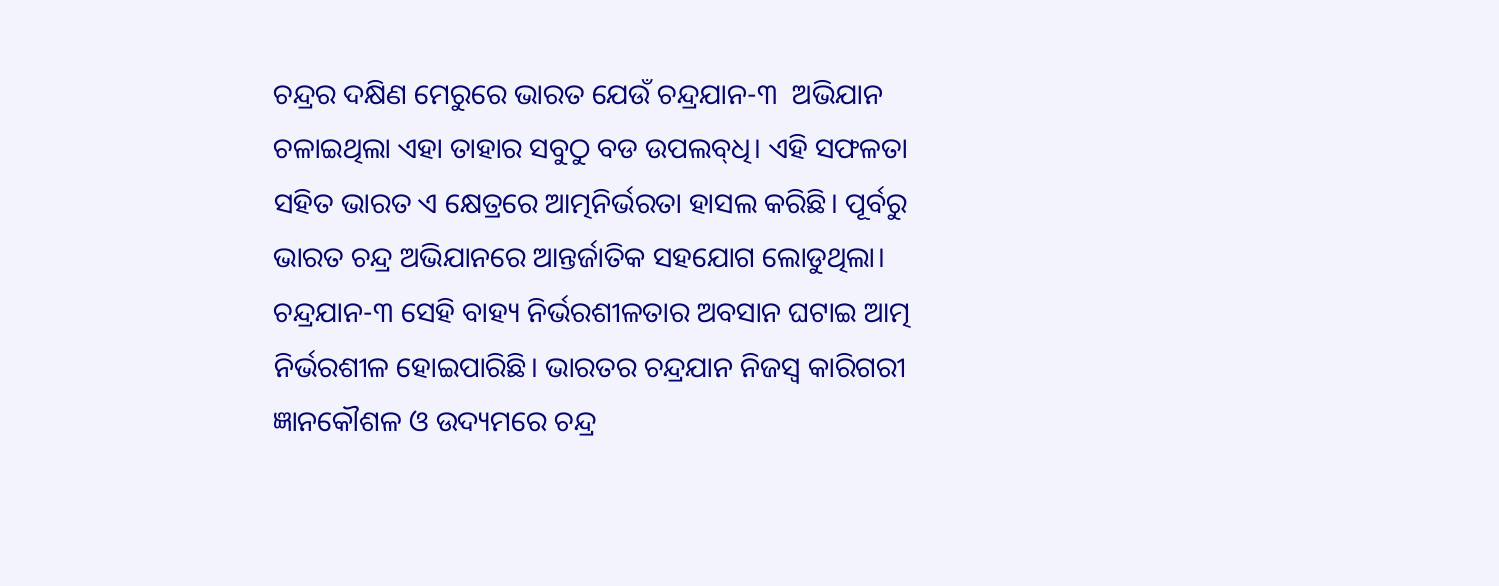ଚନ୍ଦ୍ରର ଦକ୍ଷିଣ ମେରୁରେ ଭାରତ ଯେଉଁ ଚନ୍ଦ୍ରଯାନ-୩  ଅଭିଯାନ ଚଳାଇଥିଲା ଏହା ତାହାର ସବୁଠୁ ବଡ ଉପଲବ୍‌ଧି। ଏହି ସଫଳତା ସହିତ ଭାରତ ଏ କ୍ଷେତ୍ରରେ ଆତ୍ମନିର୍ଭରତା ହାସଲ କରିଛି। ପୂର୍ବରୁ ଭାରତ ଚନ୍ଦ୍ର ଅଭିଯାନରେ ଆନ୍ତର୍ଜାତିକ ସହଯୋଗ ଲୋଡୁଥିଲା। ଚନ୍ଦ୍ରଯାନ-୩ ସେହି ବାହ୍ୟ ନିର୍ଭରଶୀଳତାର ଅବସାନ ଘଟାଇ ଆତ୍ମ ନିର୍ଭରଶୀଳ ହୋଇପାରିଛି। ଭାରତର ଚନ୍ଦ୍ରଯାନ ନିଜସ୍ୱ କାରିଗରୀ  ଜ୍ଞାନକୌଶଳ ଓ ଉଦ୍ୟମରେ ଚନ୍ଦ୍ର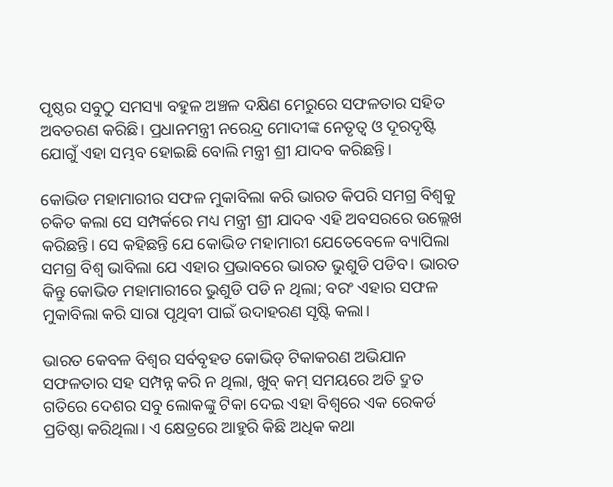ପୃଷ୍ଠର ସବୁଠୁ ସମସ୍ୟା ବହୁଳ ଅଞ୍ଚଳ ଦକ୍ଷିଣ ମେରୁରେ ସଫଳତାର ସହିତ ଅବତରଣ କରିଛି। ପ୍ରଧାନମନ୍ତ୍ରୀ ନରେନ୍ଦ୍ର ମୋଦୀଙ୍କ ନେତୃତ୍ୱ ଓ ଦୂରଦୃଷ୍ଟି ଯୋଗୁଁ ଏହା ସମ୍ଭବ ହୋଇଛି ବୋଲି ମନ୍ତ୍ରୀ ଶ୍ରୀ ଯାଦବ କରିଛନ୍ତି।

କୋଭିଡ ମହାମାରୀର ସଫଳ ମୁକାବିଲା କରି ଭାରତ କିପରି ସମଗ୍ର ବିଶ୍ୱକୁ ଚକିତ କଲା ସେ ସମ୍ପର୍କରେ ମଧ୍ୟ ମନ୍ତ୍ରୀ ଶ୍ରୀ ଯାଦବ ଏହି ଅବସରରେ ଉଲ୍ଲେଖ କରିଛନ୍ତି। ସେ କହିଛନ୍ତି ଯେ କୋଭିଡ ମହାମାରୀ ଯେତେବେଳେ ବ୍ୟାପିଲା ସମଗ୍ର ବିଶ୍ୱ ଭାବିଲା ଯେ ଏହାର ପ୍ରଭାବରେ ଭାରତ ଭୁଶୁଡି ପଡିବ। ଭାରତ କିନ୍ତୁ କୋଭିଡ ମହାମାରୀରେ ଭୁଶୁଡି ପଡି ନ ଥିଲା; ବରଂ ଏହାର ସଫଳ ମୁକାବିଲା କରି ସାରା ପୃଥିବୀ ପାଇଁ ଉଦାହରଣ ସୃଷ୍ଟି କଲା।

ଭାରତ କେବଳ ବିଶ୍ୱର ସର୍ବବୃହତ କୋଭିଡ୍ ଟିକାକରଣ ଅଭିଯାନ ସଫଳତାର ସହ ସମ୍ପନ୍ନ କରି ନ ଥିଲା, ଖୁବ୍ କମ୍ ସମୟରେ ଅତି ଦ୍ରୁତ ଗତିରେ ଦେଶର ସବୁ ଲୋକଙ୍କୁ ଟିକା ଦେଇ ଏହା ବିଶ୍ୱରେ ଏକ ରେକର୍ଡ ପ୍ରତିଷ୍ଠା କରିଥିଲା। ଏ କ୍ଷେତ୍ରରେ ଆହୁରି କିଛି ଅଧିକ କଥା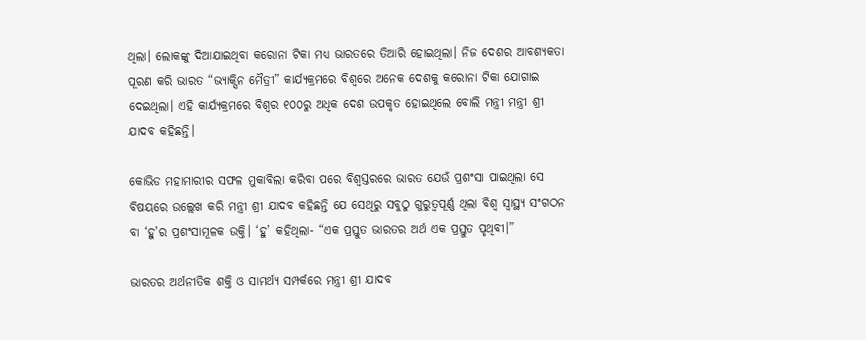ଥିଲା। ଲୋକଙ୍କୁ ଦିଆଯାଇଥିବା କରୋନା ଟିକା ମଧ୍ୟ ଭାରତରେ ତିଆରି ହୋଇଥିଲା। ନିଜ ଦେଶର ଆବଶ୍ୟକତା ପୂରଣ କରି ଭାରତ “ଭ୍ୟାକ୍ସିନ ମୈତ୍ରୀ” କାର୍ଯ୍ୟକ୍ରମରେ ବିଶ୍ୱରେ ଅନେକ ଦେଶକୁ କରୋନା ଟିକା ଯୋଗାଇ ଦେଇଥିଲା। ଏହି କାର୍ଯ୍ୟକ୍ରମରେ ବିଶ୍ୱର ୧୦୦ରୁ ଅଧିକ ଦେଶ ଉପକୃତ ହୋଇଥିଲେ ବୋଲି ମନ୍ତ୍ରୀ ମନ୍ତ୍ରୀ ଶ୍ରୀ ଯାଦବ କହିଛନ୍ତି।

କୋଭିଡ ମହାମାରୀର ସଫଳ ମୁକାବିଲା କରିବା ପରେ ବିଶ୍ୱସ୍ତରରେ ଭାରତ ଯେଉଁ ପ୍ରଶଂସା ପାଇଥିଲା ସେ ବିଷୟରେ ଉଲ୍ଲେଖ କରି ମନ୍ତ୍ରୀ ଶ୍ରୀ ଯାଦବ କହିଛନ୍ତି ଯେ ସେଥିରୁ ସବୁଠୁ ଗୁରୁତ୍ୱପୂର୍ଣ୍ଣ ଥିଲା ବିଶ୍ୱ ସ୍ୱାସ୍ଥ୍ୟ ସଂଗଠନ  ବା ‘ହୁ’ର ପ୍ରଶଂସାମୂଳକ ଉକ୍ତି। ‘ହୁ’ କହିଥିଲା- “ଏକ ପ୍ରସ୍ତୁତ ଭାରତର ଅର୍ଥ ଏକ ପ୍ରସ୍ତୁତ ପୃଥିବୀ।”

ଭାରତର ଅର୍ଥନୀତିକ ଶକ୍ତି ଓ ସାମର୍ଥ୍ୟ ସମ୍ପର୍କରେ ମନ୍ତ୍ରୀ ଶ୍ରୀ ଯାଦବ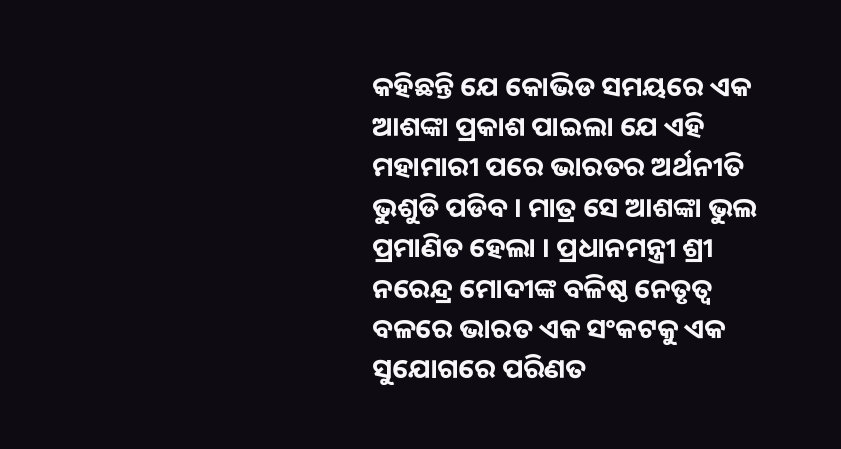କହିଛନ୍ତି ଯେ କୋଭିଡ ସମୟରେ ଏକ ଆଶଙ୍କା ପ୍ରକାଶ ପାଇଲା ଯେ ଏହି ମହାମାରୀ ପରେ ଭାରତର ଅର୍ଥନୀତି ଭୁଶୁଡି ପଡିବ । ମାତ୍ର ସେ ଆଶଙ୍କା ଭୁଲ ପ୍ରମାଣିତ ହେଲା । ପ୍ରଧାନମନ୍ତ୍ରୀ ଶ୍ରୀ ନରେନ୍ଦ୍ର ମୋଦୀଙ୍କ ବଳିଷ୍ଠ ନେତୃତ୍ୱ ବଳରେ ଭାରତ ଏକ ସଂକଟକୁ ଏକ ସୁଯୋଗରେ ପରିଣତ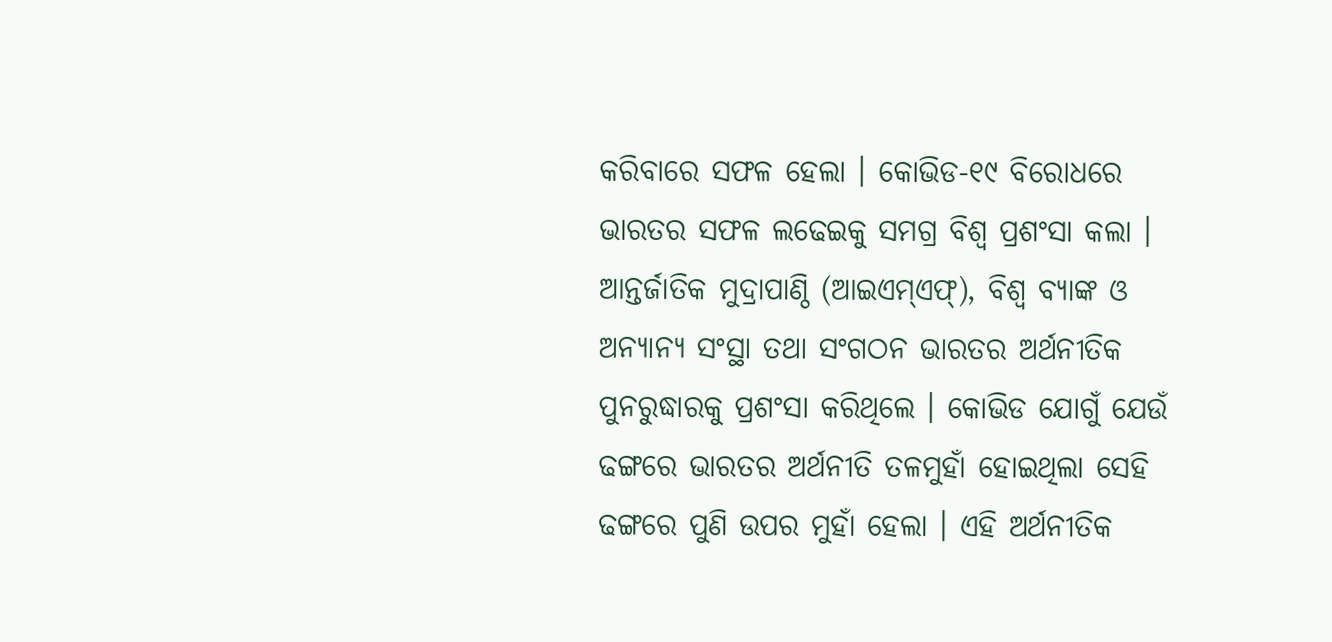କରିବାରେ ସଫଳ ହେଲା । କୋଭିଡ-୧୯ ବିରୋଧରେ ଭାରତର ସଫଳ ଲଢେଇକୁ ସମଗ୍ର ବିଶ୍ୱ ପ୍ରଶଂସା କଲା । ଆନ୍ତର୍ଜାତିକ ମୁଦ୍ରାପାଣ୍ଠି (ଆଇଏମ୍‌ଏଫ୍‌), ବିଶ୍ୱ ବ୍ୟାଙ୍କ ଓ ଅନ୍ୟାନ୍ୟ ସଂସ୍ଥା ତଥା ସଂଗଠନ ଭାରତର ଅର୍ଥନୀତିକ ପୁନରୁଦ୍ଧାରକୁ ପ୍ରଶଂସା କରିଥିଲେ । କୋଭିଡ ଯୋଗୁଁ ଯେଉଁ  ଢଙ୍ଗରେ ଭାରତର ଅର୍ଥନୀତି ତଳମୁହାଁ ହୋଇଥିଲା ସେହି ଢଙ୍ଗରେ ପୁଣି ଉପର ମୁହାଁ ହେଲା । ଏହି ଅର୍ଥନୀତିକ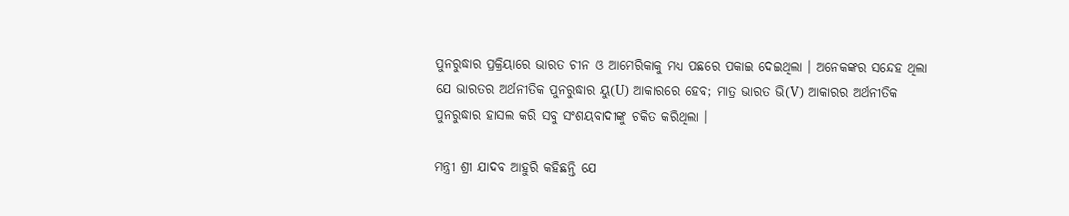ପୁନରୁଦ୍ଧାର ପ୍ରକ୍ରିୟାରେ ଭାରତ ଚୀନ ଓ ଆମେରିକାକୁ ମଧ୍ୟ ପଛରେ ପକାଇ ଦେଇଥିଲା । ଅନେକଙ୍କର ସନ୍ଦେହ ଥିଲା ଯେ ଭାରତର ଅର୍ଥନୀତିକ ପୁନରୁଦ୍ଧାର ୟୁ(U) ଆକାରରେ ହେବ; ମାତ୍ର ଭାରତ ଭି(V) ଆକାରର ଅର୍ଥନୀତିକ ପୁନରୁଦ୍ଧାର ହାସଲ କରି ସବୁ ସଂଶୟବାଦୀଙ୍କୁ ଚକିତ କରିଥିଲା ।

ମନ୍ତ୍ରୀ ଶ୍ରୀ ଯାଦବ ଆହୁରି କହିଛନ୍ତି ଯେ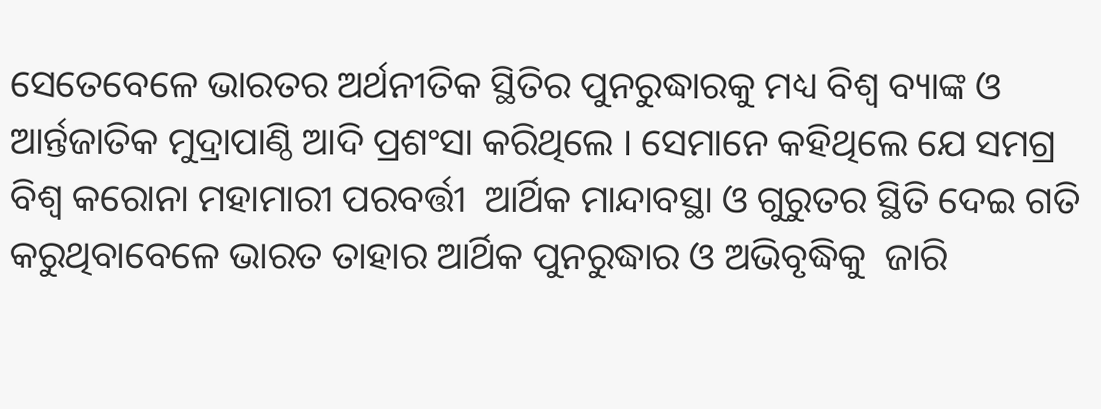ସେତେବେଳେ ଭାରତର ଅର୍ଥନୀତିକ ସ୍ଥିତିର ପୁନରୁଦ୍ଧାରକୁ ମଧ୍ୟ ବିଶ୍ୱ ବ୍ୟାଙ୍କ ଓ ଆର୍ନ୍ତଜାତିକ ମୁଦ୍ରାପାଣ୍ଠି ଆଦି ପ୍ରଶଂସା କରିଥିଲେ । ସେମାନେ କହିଥିଲେ ଯେ ସମଗ୍ର ବିଶ୍ୱ କରୋନା ମହାମାରୀ ପରବର୍ତ୍ତୀ  ଆର୍ଥିକ ମାନ୍ଦାବସ୍ଥା ଓ ଗୁରୁତର ସ୍ଥିତି ଦେଇ ଗତି କରୁଥିବାବେଳେ ଭାରତ ତାହାର ଆର୍ଥିକ ପୁନରୁଦ୍ଧାର ଓ ଅଭିବୃଦ୍ଧିକୁ  ଜାରି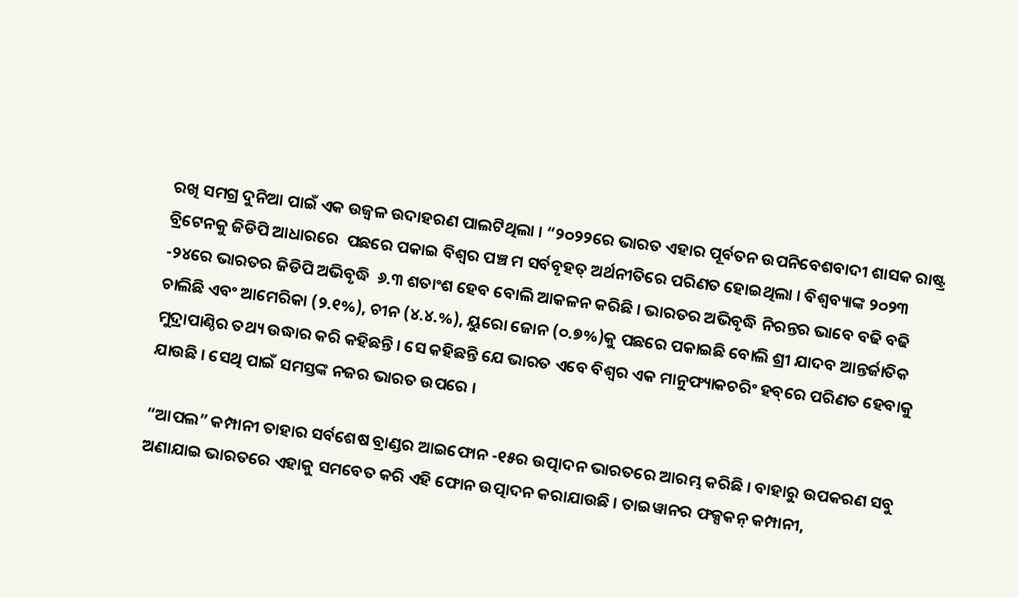ରଖି ସମଗ୍ର ଦୁନିଆ ପାଇଁ ଏକ ଉଜ୍ୱଳ ଉଦାହରଣ ପାଲଟିଥିଲା । “୨୦୨୨ରେ ଭାରତ ଏହାର ପୂର୍ବତନ ଉପନିବେଶବାଦୀ ଶାସକ ରାଷ୍ଟ୍ର ବ୍ରିଟେନକୁ ଜିଡିପି ଆଧାରରେ  ପଛରେ ପକାଇ ବିଶ୍ୱର ପଞ୍ଚ ମ ସର୍ବବୃହତ୍ ଅର୍ଥନୀତିରେ ପରିଣତ ହୋଇଥିଲା । ବିଶ୍ୱବ୍ୟାଙ୍କ ୨୦୨୩ -୨୪ରେ ଭାରତର ଜିଡିପି ଅଭିବୃଦ୍ଧି  ୬.୩ ଶତାଂଶ ହେବ ବୋଲି ଆକଳନ କରିଛି । ଭାରତର ଅଭିବୃଦ୍ଧି ନିରନ୍ତର ଭାବେ ବଢି ବଢି ଚାଲିଛି ଏବଂ ଆମେରିକା (୨.୧%), ଚୀନ (୪.୪.%), ୟୁରୋ ଜୋନ (୦.୭%)କୁ ପଛରେ ପକାଇଛି ବୋଲି ଶ୍ରୀ ଯାଦବ ଆନ୍ତର୍ଜାତିକ ମୁଦ୍ରାପାଣ୍ଠିର ତଥ୍ୟ ଉଦ୍ଧାର କରି କହିଛନ୍ତି । ସେ କହିଛନ୍ତି ଯେ ଭାରତ ଏବେ ବିଶ୍ୱର ଏକ ମାନୁଫ୍ୟାକଚରିଂ ହବ୍‌ରେ ପରିଣତ ହେବାକୁ ଯାଉଛି । ସେଥି ପାଇଁ ସମସ୍ତଙ୍କ ନଜର ଭାରତ ଉପରେ ।

“ଆପଲ” କମ୍ପାନୀ ତାହାର ସର୍ବଶେଷ ବ୍ରାଣ୍ଡର ଆଇଫୋନ -୧୫ର ଉତ୍ପାଦନ ଭାରତରେ ଆରମ୍ଭ କରିଛି । ବାହାରୁ ଉପକରଣ ସବୁ ଅଣାଯାଇ ଭାରତରେ ଏହାକୁ ସମବେତ କରି ଏହି ଫୋନ ଉତ୍ପାଦନ କରାଯାଉଛି । ତାଇୱାନର ଫକ୍ସକନ୍ କମ୍ପାନୀ,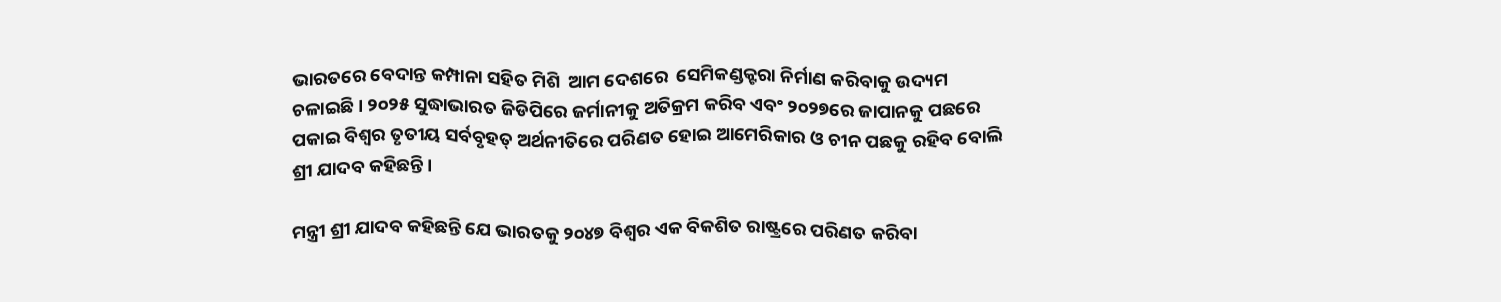ଭାରତରେ ବେଦାନ୍ତ କମ୍ପାନା ସହିତ ମିଶି  ଆମ ଦେଶରେ  ସେମିକଣ୍ଡକ୍ଟରା ନିର୍ମାଣ କରିବାକୁ ଉଦ୍ୟମ ଚଳାଇଛି। ୨୦୨୫ ସୁଦ୍ଧାଭାରତ ଜିଡିପିରେ ଜର୍ମାନୀକୁ ଅତିକ୍ରମ କରିବ ଏବଂ ୨୦୨୭ରେ ଜାପାନକୁ ପଛରେ ପକାଇ ବିଶ୍ୱର ତୃତୀୟ ସର୍ବବୃହତ୍ ଅର୍ଥନୀତିରେ ପରିଣତ ହୋଇ ଆମେରିକାର ଓ ଚୀନ ପଛକୁ ରହିବ ବୋଲି ଶ୍ରୀ ଯାଦବ କହିଛନ୍ତି ।

ମନ୍ତ୍ରୀ ଶ୍ରୀ ଯାଦବ କହିଛନ୍ତି ଯେ ଭାରତକୁ ୨୦୪୭ ବିଶ୍ୱର ଏକ ବିକଶିତ ରାଷ୍ଟ୍ରରେ ପରିଣତ କରିବା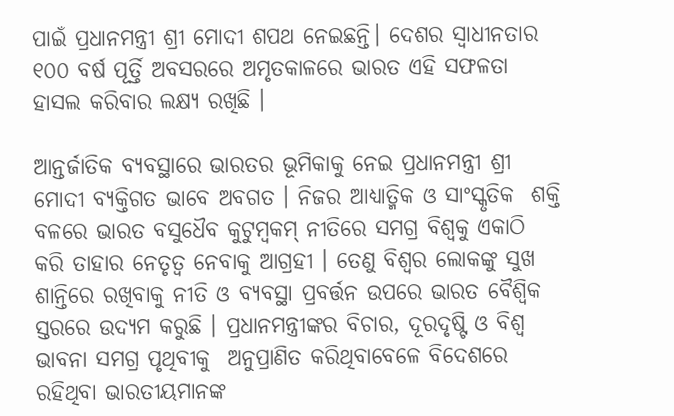ପାଇଁ ପ୍ରଧାନମନ୍ତ୍ରୀ ଶ୍ରୀ ମୋଦୀ ଶପଥ ନେଇଛନ୍ତି। ଦେଶର ସ୍ୱାଧୀନତାର ୧୦୦ ବର୍ଷ ପୂର୍ତ୍ତି ଅବସରରେ ଅମୃତକାଳରେ ଭାରତ ଏହି ସଫଳତା ହାସଲ କରିବାର ଲକ୍ଷ୍ୟ ରଖିଛି ।

ଆନ୍ତର୍ଜାତିକ ବ୍ୟବସ୍ଥାରେ ଭାରତର ଭୂମିକାକୁ ନେଇ ପ୍ରଧାନମନ୍ତ୍ରୀ ଶ୍ରୀ ମୋଦୀ ବ୍ୟକ୍ତିଗତ ଭାବେ ଅବଗତ । ନିଜର ଆଧ୍ୟାତ୍ମିକ ଓ ସାଂସ୍କୃତିକ  ଶକ୍ତି ବଳରେ ଭାରତ ବସୁଧୈବ କୁଟୁମ୍ବକମ୍ ନୀତିରେ ସମଗ୍ର ବିଶ୍ୱକୁ ଏକାଠି କରି ତାହାର ନେତୃତ୍ୱ ନେବାକୁ ଆଗ୍ରହୀ । ତେଣୁ ବିଶ୍ୱର ଲୋକଙ୍କୁ ସୁଖ ଶାନ୍ତିରେ ରଖିବାକୁ ନୀତି ଓ ବ୍ୟବସ୍ଥା ପ୍ରବର୍ତ୍ତନ ଉପରେ ଭାରତ ବୈଶ୍ୱିକ ସ୍ତରରେ ଉଦ୍ୟମ କରୁଛି । ପ୍ରଧାନମନ୍ତ୍ରୀଙ୍କର ବିଚାର, ଦୂରଦୃଷ୍ଟି ଓ ବିଶ୍ୱ ଭାବନା ସମଗ୍ର ପୃଥିବୀକୁ  ଅନୁପ୍ରାଣିତ କରିଥିବାବେଳେ ବିଦେଶରେ ରହିଥିବା ଭାରତୀୟମାନଙ୍କ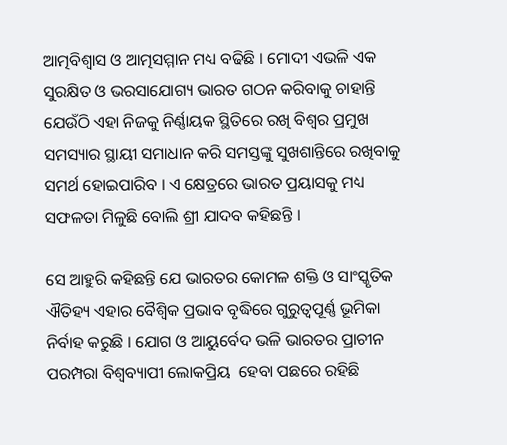ଆତ୍ମବିଶ୍ୱାସ ଓ ଆତ୍ମସମ୍ମାନ ମଧ୍ୟ ବଢିଛି । ମୋଦୀ ଏଭଳି ଏକ ସୁରକ୍ଷିତ ଓ ଭରସାଯୋଗ୍ୟ ଭାରତ ଗଠନ କରିବାକୁ ଚାହାନ୍ତି ଯେଉଁଠି ଏହା ନିଜକୁ ନିର୍ଣ୍ଣାୟକ ସ୍ଥିତିରେ ରଖି ବିଶ୍ୱର ପ୍ରମୁଖ ସମସ୍ୟାର ସ୍ଥାୟୀ ସମାଧାନ କରି ସମସ୍ତଙ୍କୁ ସୁଖଶାନ୍ତିରେ ରଖିବାକୁ ସମର୍ଥ ହୋଇପାରିବ । ଏ କ୍ଷେତ୍ରରେ ଭାରତ ପ୍ରୟାସକୁ ମଧ୍ୟ ସଫଳତା ମିଳୁଛି ବୋଲି ଶ୍ରୀ ଯାଦବ କହିଛନ୍ତି ।

ସେ ଆହୁରି କହିଛନ୍ତି ଯେ ଭାରତର କୋମଳ ଶକ୍ତି ଓ ସାଂସ୍କୃତିକ ଐତିହ୍ୟ ଏହାର ବୈଶ୍ୱିକ ପ୍ରଭାବ ବୃଦ୍ଧିରେ ଗୁରୁତ୍ୱପୂର୍ଣ୍ଣ ଭୂମିକା ନିର୍ବାହ କରୁଛି । ଯୋଗ ଓ ଆୟୁର୍ବେଦ ଭଳି ଭାରତର ପ୍ରାଚୀନ ପରମ୍ପରା ବିଶ୍ୱବ୍ୟାପୀ ଲୋକପ୍ରିୟ  ହେବା ପଛରେ ରହିଛି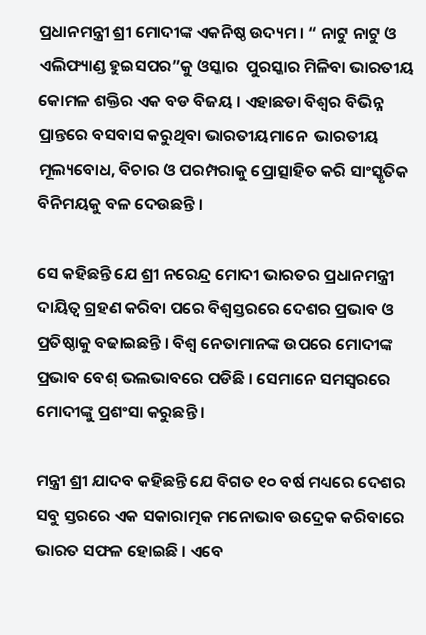ପ୍ରଧାନମନ୍ତ୍ରୀ ଶ୍ରୀ ମୋଦୀଙ୍କ ଏକନିଷ୍ଠ ଉଦ୍ୟମ । “ ନାଟୁ ନାଟୁ ଓ ଏଲିଫ୍ୟାଣ୍ଡ ହୁଇସପର”କୁ ଓସ୍କାର  ପୁରସ୍କାର ମିଳିବା ଭାରତୀୟ କୋମଳ ଶକ୍ତିର ଏକ ବଡ ବିଜୟ । ଏହାଛଡା ବିଶ୍ୱର ବିଭିନ୍ନ ପ୍ରାନ୍ତରେ ବସବାସ କରୁଥିବା ଭାରତୀୟମାନେ  ଭାରତୀୟ ମୂଲ୍ୟବୋଧ, ବିଚାର ଓ ପରମ୍ପରାକୁ ପ୍ରୋତ୍ସାହିତ କରି ସାଂସ୍କୃତିକ ବିନିମୟକୁ ବଳ ଦେଉଛନ୍ତି ।

ସେ କହିଛନ୍ତି ଯେ ଶ୍ରୀ ନରେନ୍ଦ୍ର ମୋଦୀ ଭାରତର ପ୍ରଧାନମନ୍ତ୍ରୀ ଦାୟିତ୍ୱ ଗ୍ରହଣ କରିବା ପରେ ବିଶ୍ୱସ୍ତରରେ ଦେଶର ପ୍ରଭାବ ଓ ପ୍ରତିଷ୍ଠାକୁ ବଢାଇଛନ୍ତି । ବିଶ୍ୱ ନେତାମାନଙ୍କ ଉପରେ ମୋଦୀଙ୍କ ପ୍ରଭାବ ବେଶ୍ ଭଲଭାବରେ ପଡିଛି । ସେମାନେ ସମସ୍ୱରରେ ମୋଦୀଙ୍କୁ ପ୍ରଶଂସା କରୁଛନ୍ତି ।

ମନ୍ତ୍ରୀ ଶ୍ରୀ ଯାଦବ କହିଛନ୍ତି ଯେ ବିଗତ ୧୦ ବର୍ଷ ମଧ୍ୟରେ ଦେଶର  ସବୁ ସ୍ତରରେ ଏକ ସକାରାତ୍ମକ ମନୋଭାବ ଉଦ୍ରେକ କରିବାରେ ଭାରତ ସଫଳ ହୋଇଛି । ଏବେ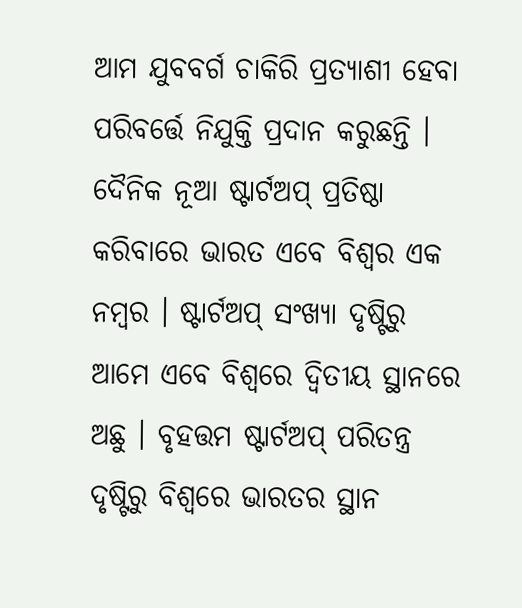ଆମ ଯୁବବର୍ଗ ଚାକିରି ପ୍ରତ୍ୟାଶୀ ହେବା ପରିବର୍ତ୍ତେ ନିଯୁକ୍ତି ପ୍ରଦାନ କରୁଛନ୍ତି । ଦୈନିକ ନୂଆ ଷ୍ଟାର୍ଟଅପ୍ ପ୍ରତିଷ୍ଠା କରିବାରେ ଭାରତ ଏବେ ବିଶ୍ୱର ଏକ ନମ୍ବର । ଷ୍ଟାର୍ଟଅପ୍ ସଂଖ୍ୟା ଦୃଷ୍ଟିରୁ ଆମେ ଏବେ ବିଶ୍ୱରେ ଦ୍ୱିତୀୟ ସ୍ଥାନରେ ଅଛୁ । ବୃହତ୍ତମ ଷ୍ଟାର୍ଟଅପ୍ ପରିତନ୍ତ୍ର  ଦୃଷ୍ଟିରୁ ବିଶ୍ୱରେ ଭାରତର ସ୍ଥାନ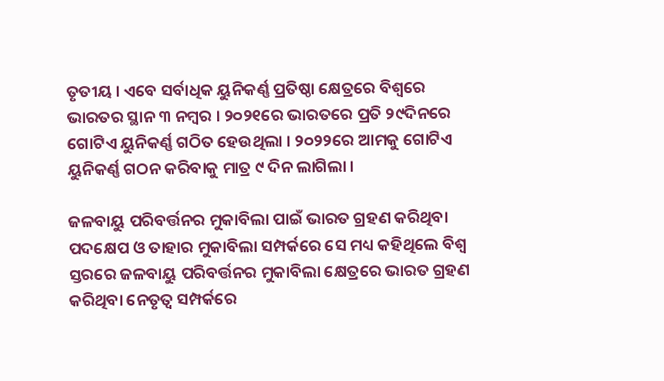ତୃତୀୟ । ଏବେ ସର୍ବାଧିକ ୟୁନିକର୍ଣ୍ଣ ପ୍ରତିଷ୍ଠା କ୍ଷେତ୍ରରେ ବିଶ୍ୱରେ ଭାରତର ସ୍ଥାନ ୩ ନମ୍ବର । ୨୦୨୧ରେ ଭାରତରେ ପ୍ରତି ୨୯ଦିନରେ ଗୋଟିଏ ୟୁନିକର୍ଣ୍ଣ ଗଠିତ ହେଉଥିଲା । ୨୦୨୨ରେ ଆମକୁ ଗୋଟିଏ ୟୁନିକର୍ଣ୍ଣ ଗଠନ କରିବାକୁ ମାତ୍ର ୯ ଦିନ ଲାଗିଲା ।

ଜଳବାୟୁ ପରିବର୍ତ୍ତନର ମୁକାବିଲା ପାଇଁ ଭାରତ ଗ୍ରହଣ କରିଥିବା ପଦକ୍ଷେପ ଓ ତାହାର ମୁକାବିଲା ସମ୍ପର୍କରେ ସେ ମଧ୍ୟ କହିଥିଲେ ବିଶ୍ୱ ସ୍ତରରେ ଜଳବାୟୁ ପରିବର୍ତ୍ତନର ମୁକାବିଲା କ୍ଷେତ୍ରରେ ଭାରତ ଗ୍ରହଣ କରିଥିବା ନେତୃତ୍ୱ ସମ୍ପର୍କରେ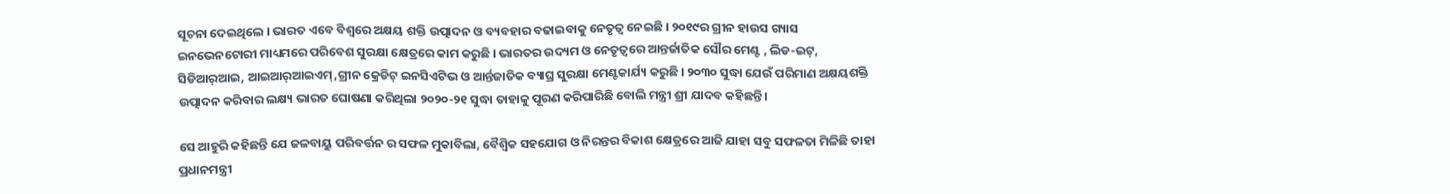ସୂଚନା ଦେଇଥିଲେ । ଭାରତ ଏବେ ବିଶ୍ୱରେ ଅକ୍ଷୟ ଶକ୍ତି ଉତ୍ପାଦନ ଓ ବ୍ୟବହାର ବଢାଇବାକୁ ନେତୃତ୍ୱ ନେଇଛି । ୨୦୧୯ର ଗ୍ରୀନ ହାଉସ ଗ୍ୟାସ ଇନଭେନଟୋରୀ ମାଧ୍ୟମରେ ପରିବେଶ ସୁରକ୍ଷା କ୍ଷେତ୍ରରେ କାମ କରୁଛି । ଭାରତର ଉଦ୍ୟମ ଓ ନେତୃତ୍ୱରେ ଆନ୍ତର୍ଜାତିକ ସୌର ମେଣ୍ଟ , ଲିଡ-ଇଟ୍‌, ସିଡିଆର୍‌ଆଇ, ଆଇଆର୍‌ଆଇଏମ୍‌,ଗ୍ରୀନ କ୍ରେଡିଟ୍ ଇନସିଏଟିଭ ଓ ଆର୍ନ୍ତଜାତିକ ବ୍ୟାଘ୍ର ସୁରକ୍ଷା ମେଣ୍ଟକାର୍ଯ୍ୟ କରୁଛି । ୨୦୩୦ ସୁଦ୍ଧା ଯେଉଁ ପରିମାଣ ଅକ୍ଷୟଶକ୍ତି ଉତ୍ପାଦନ କରିବାର ଲକ୍ଷ୍ୟ ଭାରତ ଘୋଷଣା କରିଥିଲା ୨୦୨୦-୨୧ ସୁଦ୍ଧା ତାହାକୁ ପୂରଣ କରିପାରିଛି ବୋଲି ମନ୍ତ୍ରୀ ଶ୍ରୀ ଯାଦବ କହିଛନ୍ତି ।

ସେ ଆହୁରି କହିଛନ୍ତି ଯେ ଜଳବାୟୁ ପରିବର୍ତ୍ତନ ର ସଫଳ ମୁକାବିଲା, ବୈଶ୍ୱିକ ସହଯୋଗ ଓ ନିରନ୍ତର ବିକାଶ କ୍ଷେତ୍ରରେ ଆଜି ଯାହା ସବୁ ସଫଳତା ମିଳିଛି ତାହା ପ୍ରଧାନମନ୍ତ୍ରୀ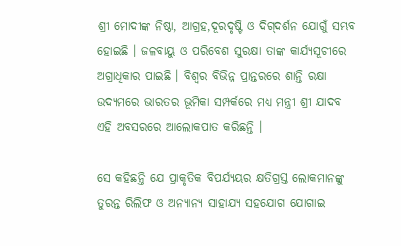ଶ୍ରୀ ମୋଦୀଙ୍କ ନିଷ୍ଠା, ଆଗ୍ରହ,ଦୂରଦୃଷ୍ଟି ଓ ଦିଗ୍‌ଦର୍ଶନ ଯୋଗୁଁ ସମ୍ଭବ ହୋଇଛି । ଜଳବାୟୁ ଓ ପରିବେଶ ସୁରକ୍ଷା ତାଙ୍କ କାର୍ଯ୍ୟସୂଚୀରେ ଅଗ୍ରାଧିକାର ପାଇଛି । ବିଶ୍ୱର ବିଭିନ୍ନ ପ୍ରାନ୍ତରରେ ଶାନ୍ତି ରକ୍ଷା ଉଦ୍ୟମରେ ଭାରତର ଭୂମିକା ସମ୍ପର୍କରେ ମଧ୍ୟ ମନ୍ତ୍ରୀ ଶ୍ରୀ ଯାଦବ ଏହି ଅବସରରେ ଆଲୋକପାତ କରିଛନ୍ତି ।

ସେ କହିଛନ୍ତି ଯେ ପ୍ରାକୃତିକ ବିପର୍ଯ୍ୟୟର କ୍ଷତିଗ୍ରସ୍ତ ଲୋକମାନଙ୍କୁ ତୁରନ୍ତ ରିଲିଫ ଓ ଅନ୍ୟାନ୍ୟ ସାହାଯ୍ୟ ସହଯୋଗ ଯୋଗାଇ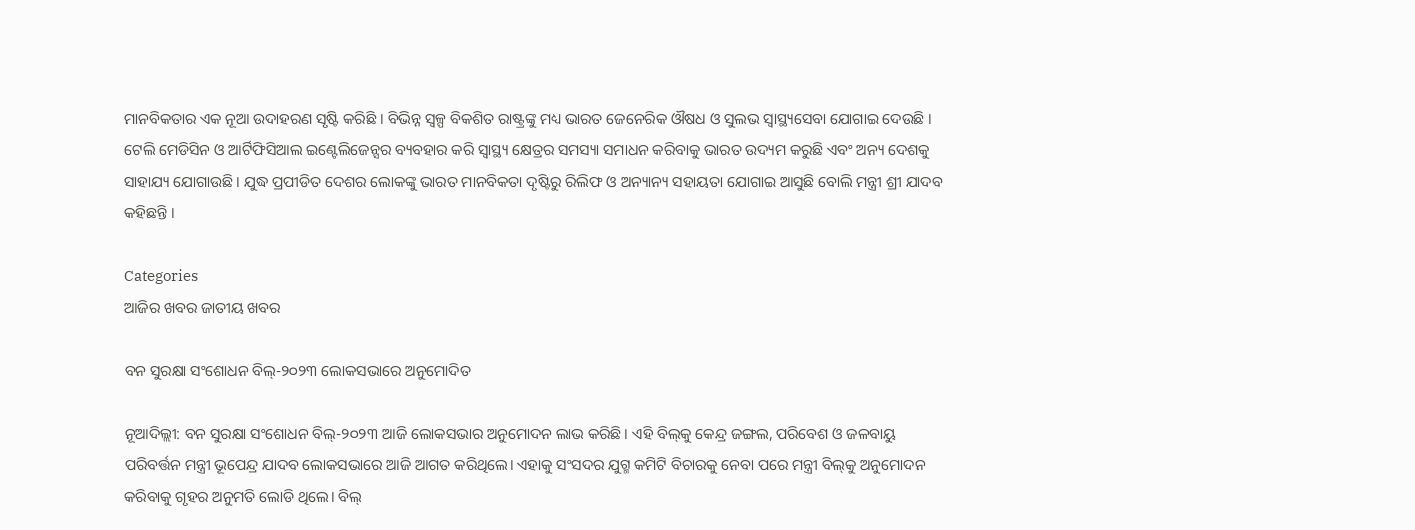ମାନବିକତାର ଏକ ନୂଆ ଉଦାହରଣ ସୃଷ୍ଟି କରିଛି । ବିଭିନ୍ନ ସ୍ୱଳ୍ପ ବିକଶିତ ରାଷ୍ଟ୍ରଙ୍କୁ ମଧ୍ୟ ଭାରତ ଜେନେରିକ ଔଷଧ ଓ ସୁଲଭ ସ୍ୱାସ୍ଥ୍ୟସେବା ଯୋଗାଇ ଦେଉଛି । ଟେଲି ମେଡିସିନ ଓ ଆର୍ଟିଫିସିଆଲ ଇଣ୍ଟେଲିଜେନ୍ସର ବ୍ୟବହାର କରି ସ୍ୱାସ୍ଥ୍ୟ କ୍ଷେତ୍ରର ସମସ୍ୟା ସମାଧନ କରିବାକୁ ଭାରତ ଉଦ୍ୟମ କରୁଛି ଏବଂ ଅନ୍ୟ ଦେଶକୁ ସାହାଯ୍ୟ ଯୋଗାଉଛି । ଯୁଦ୍ଧ ପ୍ରପୀଡିତ ଦେଶର ଲୋକଙ୍କୁ ଭାରତ ମାନବିକତା ଦୃଷ୍ଟିରୁ ରିଲିଫ ଓ ଅନ୍ୟାନ୍ୟ ସହାୟତା ଯୋଗାଇ ଆସୁଛି ବୋଲି ମନ୍ତ୍ରୀ ଶ୍ରୀ ଯାଦବ କହିଛନ୍ତି ।

Categories
ଆଜିର ଖବର ଜାତୀୟ ଖବର

ବନ ସୁରକ୍ଷା ସଂଶୋଧନ ବିଲ୍‌-୨୦୨୩ ଲୋକସଭାରେ ଅନୁମୋଦିତ

ନୂଆଦିଲ୍ଲୀ: ବନ ସୁରକ୍ଷା ସଂଶୋଧନ ବିଲ୍‌-୨୦୨୩ ଆଜି ଲୋକସଭାର ଅନୁମୋଦନ ଲାଭ କରିଛି। ଏହି ବିଲ୍‌କୁ କେନ୍ଦ୍ର ଜଙ୍ଗଲ, ପରିବେଶ ଓ ଜଳବାୟୁ ପରିବର୍ତ୍ତନ ମନ୍ତ୍ରୀ ଭୂପେନ୍ଦ୍ର ଯାଦବ ଲୋକସଭାରେ ଆଜି ଆଗତ କରିଥିଲେ। ଏହାକୁ ସଂସଦର ଯୁଗ୍ମ କମିଟି ବିଚାରକୁ ନେବା ପରେ ମନ୍ତ୍ରୀ ବିଲ୍‌କୁ ଅନୁମୋଦନ କରିବାକୁ ଗୃହର ଅନୁମତି ଲୋଡି ଥିଲେ। ବିଲ୍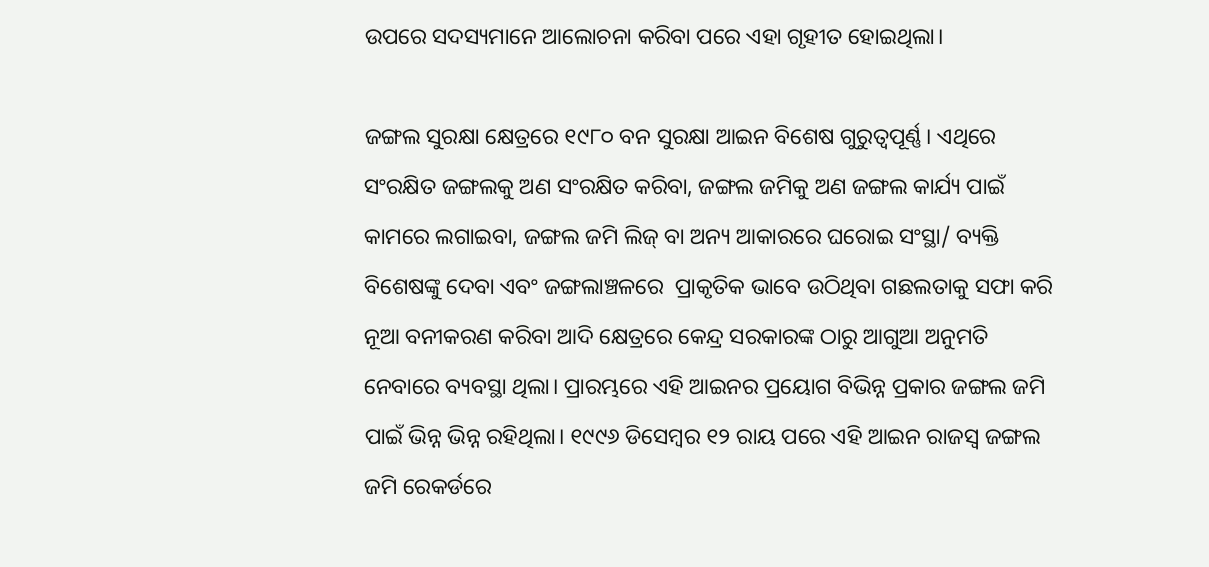ଉପରେ ସଦସ୍ୟମାନେ ଆଲୋଚନା କରିବା ପରେ ଏହା ଗୃହୀତ ହୋଇଥିଲା।

ଜଙ୍ଗଲ ସୁରକ୍ଷା କ୍ଷେତ୍ରରେ ୧୯୮୦ ବନ ସୁରକ୍ଷା ଆଇନ ବିଶେଷ ଗୁରୁତ୍ୱପୂର୍ଣ୍ଣ। ଏଥିରେ ସଂରକ୍ଷିତ ଜଙ୍ଗଲକୁ ଅଣ ସଂରକ୍ଷିତ କରିବା, ଜଙ୍ଗଲ ଜମିକୁ ଅଣ ଜଙ୍ଗଲ କାର୍ଯ୍ୟ ପାଇଁ କାମରେ ଲଗାଇବା, ଜଙ୍ଗଲ ଜମି ଲିଜ୍ ବା ଅନ୍ୟ ଆକାରରେ ଘରୋଇ ସଂସ୍ଥା/ ବ୍ୟକ୍ତି ବିଶେଷଙ୍କୁ ଦେବା ଏବଂ ଜଙ୍ଗଲାଞ୍ଚଳରେ  ପ୍ରାକୃତିକ ଭାବେ ଉଠିଥିବା ଗଛଲତାକୁ ସଫା କରି ନୂଆ ବନୀକରଣ କରିବା ଆଦି କ୍ଷେତ୍ରରେ କେନ୍ଦ୍ର ସରକାରଙ୍କ ଠାରୁ ଆଗୁଆ ଅନୁମତି ନେବାରେ ବ୍ୟବସ୍ଥା ଥିଲା। ପ୍ରାରମ୍ଭରେ ଏହି ଆଇନର ପ୍ରୟୋଗ ବିଭିନ୍ନ ପ୍ରକାର ଜଙ୍ଗଲ ଜମି ପାଇଁ ଭିନ୍ନ ଭିନ୍ନ ରହିଥିଲା। ୧୯୯୬ ଡିସେମ୍ବର ୧୨ ରାୟ ପରେ ଏହି ଆଇନ ରାଜସ୍ୱ ଜଙ୍ଗଲ ଜମି ରେକର୍ଡରେ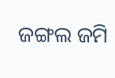ଜଙ୍ଗଲ ଜମି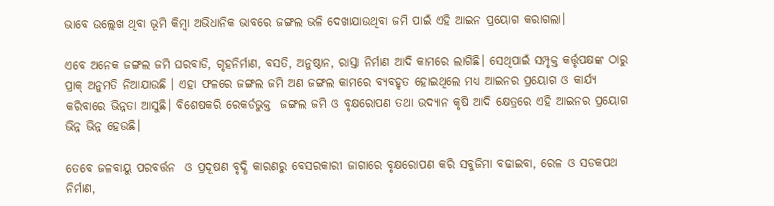ଭାବେ ଉଲ୍ଲେଖ ଥିବା ଭୂମି କିମ୍ବା ଅଭିଧାନିକ ଭାବରେ ଜଙ୍ଗଲ ଭଳି ଦେଖାଯାଉଥିବା ଜମି ପାଇଁ ଏହି ଆଇନ ପ୍ରୟୋଗ କରାଗଲା।

ଏବେ ଅନେକ ଜଙ୍ଗଲ ଜମି ଘରବାଡି, ଗୃହନିର୍ମାଣ, ବସତି, ଅନୁଷ୍ଠାନ, ରାସ୍ତା ନିର୍ମାଣ ଆଦି କାମରେ ଲାଗିଛି। ସେଥିପାଇଁ ସମ୍ପୃକ୍ତ କର୍ତ୍ତୃପକ୍ଷଙ୍କ ଠାରୁ ପ୍ରାକ୍ ଅନୁମତି ନିଆଯାଉଛି । ଏହା ଫଳରେ ଜଙ୍ଗଲ ଜମି ଅଣ ଜଙ୍ଗଲ କାମରେ ବ୍ୟବହୃତ ହୋଇଥିଲେ ମଧ୍ୟ ଆଇନର ପ୍ରୟୋଗ ଓ କାର୍ଯ୍ୟ କରିବାରେ ଭିନ୍ନତା ଆସୁଛି। ବିଶେଷକରି ରେକର୍ଡଭୁକ୍ତ  ଜଙ୍ଗଲ ଜମି ଓ ବୃକ୍ଷରୋପଣ ତଥା ଉଦ୍ୟାନ କୃଷି ଆଦି କ୍ଷେତ୍ରରେ ଏହି ଆଇନର ପ୍ରୟୋଗ ଭିନ୍ନ ଭିନ୍ନ ହେଉଛି।

ତେବେ ଜଳବାୟୁ ପରବର୍ତ୍ତନ  ଓ ପ୍ରଦୂଷଣ ବୃଦ୍ଧି କାରଣରୁ ବେସରକାରୀ ଜାଗାରେ ବୃକ୍ଷରୋପଣ କରି ସବୁଜିମା ବଢାଇବା, ରେଳ ଓ ସଡକପଥ ନିର୍ମାଣ,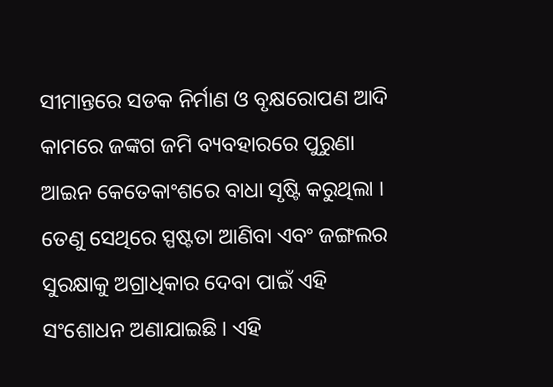ସୀମାନ୍ତରେ ସଡକ ନିର୍ମାଣ ଓ ବୃକ୍ଷରୋପଣ ଆଦି କାମରେ ଜଙ୍କଗ ଜମି ବ୍ୟବହାରରେ ପୁରୁଣା ଆଇନ କେତେକାଂଶରେ ବାଧା ସୃଷ୍ଟି କରୁଥିଲା । ତେଣୁ ସେଥିରେ ସ୍ପଷ୍ଟତା ଆଣିବା ଏବଂ ଜଙ୍ଗଲର ସୁରକ୍ଷାକୁ ଅଗ୍ରାଧିକାର ଦେବା ପାଇଁ ଏହି ସଂଶୋଧନ ଅଣାଯାଇଛି। ଏହି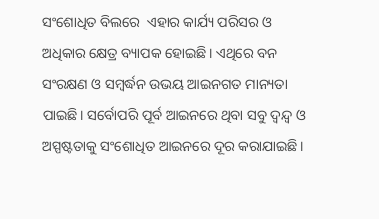ସଂଶୋଧିତ ବିଲରେ  ଏହାର କାର୍ଯ୍ୟ ପରିସର ଓ ଅଧିକାର କ୍ଷେତ୍ର ବ୍ୟାପକ ହୋଇଛି। ଏଥିରେ ବନ ସଂରକ୍ଷଣ ଓ ସମ୍ବର୍ଦ୍ଧନ ଉଭୟ ଆଇନଗତ ମାନ୍ୟତା ପାଇଛି। ସର୍ବୋପରି ପୂର୍ବ ଆଇନରେ ଥିବା ସବୁ ଦ୍ୱନ୍ଦ୍ୱ ଓ ଅସ୍ପଷ୍ଟତାକୁ ସଂଶୋଧିତ ଆଇନରେ ଦୂର କରାଯାଇଛି।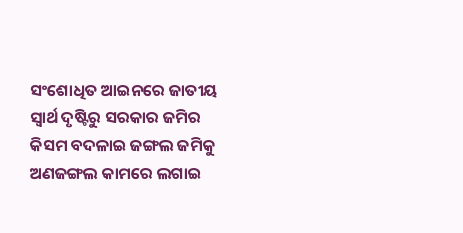ସଂଶୋଧିତ ଆଇନରେ ଜାତୀୟ ସ୍ୱାର୍ଥ ଦୃଷ୍ଟିରୁ ସରକାର ଜମିର କିସମ ବଦଳାଇ ଜଙ୍ଗଲ ଜମିକୁ ଅଣଜଙ୍ଗଲ କାମରେ ଲଗାଇ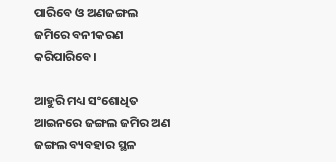ପାରିବେ ଓ ଅଣଜଙ୍ଗଲ ଜମିରେ ବନୀକରଣ କରିପାରିବେ।

ଆହୁରି ମଧ୍ୟ ସଂଶୋଧିତ ଆଇନରେ ଜଙ୍ଗଲ ଜମିର ଅଣ ଜଙ୍ଗଲ ବ୍ୟବହାର ସ୍ଥଳ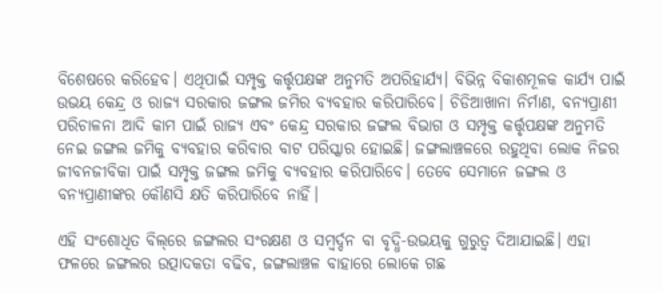ବିଶେଷରେ କରିହେବ। ଏଥିପାଇଁ ସମ୍ପୃକ୍ତ କର୍ତ୍ତୃପକ୍ଷଙ୍କ ଅନୁମତି ଅପରିହାର୍ଯ୍ୟ। ବିଭିନ୍ନ ବିକାଶମୂଳକ କାର୍ଯ୍ୟ ପାଇଁ ଉଭୟ କେନ୍ଦ୍ର ଓ ରାଜ୍ୟ ସରକାର ଜଙ୍ଗଲ ଜମିର ବ୍ୟବହାର କରିପାରିବେ। ଚିଡିଆଖାନା ନିର୍ମାଣ, ବନ୍ୟପ୍ରାଣୀ ପରିଚାଳନା ଆଦି କାମ ପାଇଁ ରାଜ୍ୟ ଏବଂ କେନ୍ଦ୍ର ସରକାର ଜଙ୍ଗଲ ବିଭାଗ ଓ ସମ୍ପୃକ୍ତ କର୍ତ୍ତୃପକ୍ଷଙ୍କ ଅନୁମତି ନେଇ ଜଙ୍ଗଲ ଜମିକୁ ବ୍ୟବହାର କରିବାର ବାଟ ପରିସ୍କାର ହୋଇଛି। ଜଙ୍ଗଲାଞ୍ଚଳରେ ରହୁଥିବା ଲୋକ ନିଜର ଜୀବନଜୀବିକା ପାଇଁ ସମ୍ପୃକ୍ତ ଜଙ୍ଗଲ ଜମିକୁ ବ୍ୟବହାର କରିପାରିବେ। ତେବେ ସେମାନେ ଜଙ୍ଗଲ ଓ ବନ୍ୟପ୍ରାଣୀଙ୍କର କୌଣସି କ୍ଷତି କରିପାରିବେ ନାହିଁ।

ଏହି ସଂଶୋଧିତ ବିଲ୍‌ରେ ଜଙ୍ଗଲର ସଂରକ୍ଷଣ ଓ ସମ୍ବର୍ଦ୍ଦନ ବା ବୃଦ୍ଧି-ଉଭୟକୁ ଗୁରୁତ୍ୱ ଦିଆଯାଇଛି। ଏହା ଫଳରେ ଜଙ୍ଗଲର ଉତ୍ପାଦକତା ବଢିବ, ଜଙ୍ଗଲାଞ୍ଚଳ ବାହାରେ ଲୋକେ ଗଛ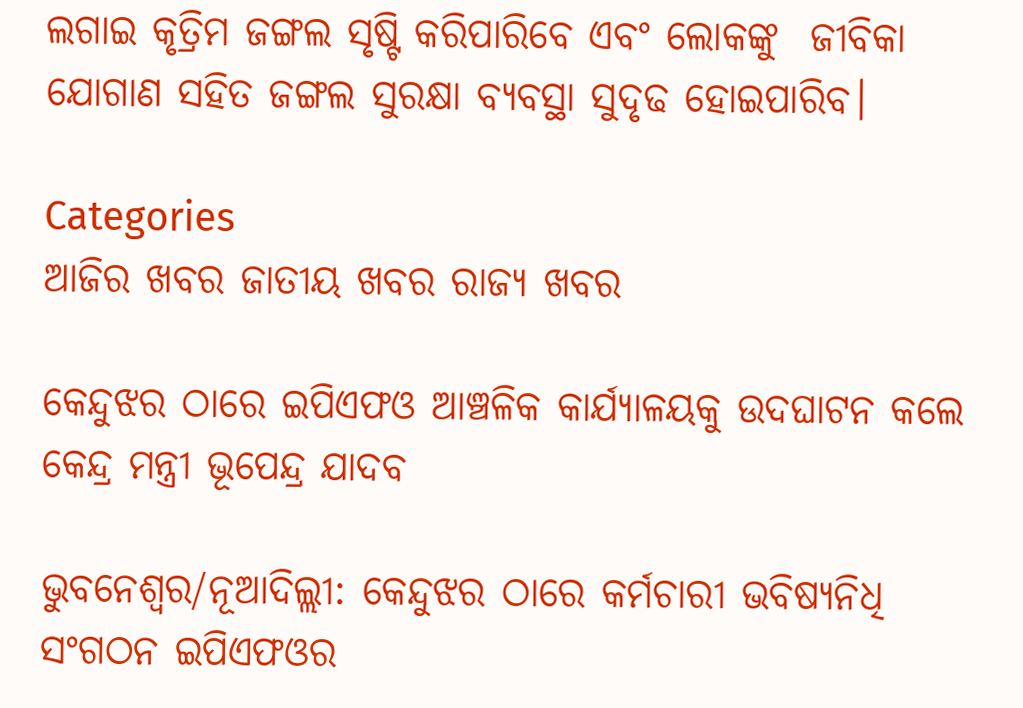ଲଗାଇ କୃତ୍ରିମ ଜଙ୍ଗଲ ସୃଷ୍ଟି କରିପାରିବେ ଏବଂ ଲୋକଙ୍କୁ  ଜୀବିକା ଯୋଗାଣ ସହିତ ଜଙ୍ଗଲ ସୁରକ୍ଷା ବ୍ୟବସ୍ଥା ସୁଦୃଢ ହୋଇପାରିବ।

Categories
ଆଜିର ଖବର ଜାତୀୟ ଖବର ରାଜ୍ୟ ଖବର

କେନ୍ଦୁଝର ଠାରେ ଇପିଏଫଓ ଆଞ୍ଚଳିକ କାର୍ଯ୍ୟାଳୟକୁ ଉଦଘାଟନ କଲେ କେନ୍ଦ୍ର ମନ୍ତ୍ରୀ ଭୂପେନ୍ଦ୍ର ଯାଦବ

ଭୁବନେଶ୍ଵର/ନୂଆଦିଲ୍ଲୀ: କେନ୍ଦୁଝର ଠାରେ କର୍ମଚାରୀ ଭବିଷ୍ୟନିଧି ସଂଗଠନ ଇପିଏଫଓର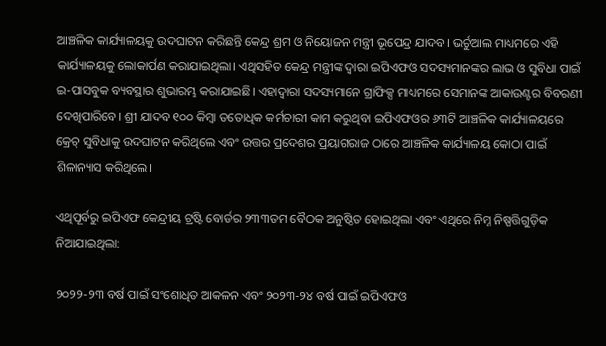ଆଞ୍ଚଳିକ କାର୍ଯ୍ୟାଳୟକୁ ଉଦଘାଟନ କରିଛନ୍ତି କେନ୍ଦ୍ର ଶ୍ରମ ଓ ନିୟୋଜନ ମନ୍ତ୍ରୀ ଭୂପେନ୍ଦ୍ର ଯାଦବ। ଭର୍ଚୁଆଲ ମାଧ୍ୟମରେ ଏହି କାର୍ଯ୍ୟାଳୟକୁ ଲୋକାର୍ପଣ କରାଯାଇଥିଲା। ଏଥିସହିତ କେନ୍ଦ୍ର ମନ୍ତ୍ରୀଙ୍କ ଦ୍ୱାରା ଇପିଏଫଓ ସଦସ୍ୟମାନଙ୍କର ଲାଭ ଓ ସୁବିଧା ପାଇଁ ଇ-ପାସବୁକ ବ୍ୟବସ୍ଥାର ଶୁଭାରମ୍ଭ କରାଯାଇଛି। ଏହାଦ୍ୱାରା ସଦସ୍ୟମାନେ ଗ୍ରାଫିକ୍ସ ମାଧ୍ୟମରେ ସେମାନଙ୍କ ଆକାଉଣ୍ଟର ବିବରଣୀ ଦେଖିପାରିବେ। ଶ୍ରୀ ଯାଦବ ୧୦୦ କିମ୍ବା ତତୋଧିକ କର୍ମଚାରୀ କାମ କରୁଥିବା ଇପିଏଫଓର ୬୩ଟି ଆଞ୍ଚଳିକ କାର୍ଯ୍ୟାଳୟରେ କ୍ରେଚ୍‌ ସୁବିଧାକୁ ଉଦଘାଟନ କରିଥିଲେ ଏବଂ ଉତ୍ତର ପ୍ରଦେଶର ପ୍ରୟାଗରାଜ ଠାରେ ଆଞ୍ଚଳିକ କାର୍ଯ୍ୟାଳୟ କୋଠା ପାଇଁ ଶିଳାନ୍ୟାସ କରିଥିଲେ।

ଏଥିପୂର୍ବରୁ ଇପିଏଫ କେନ୍ଦ୍ରୀୟ ଟ୍ରଷ୍ଟି ବୋର୍ଡର ୨୩୩ତମ ବୈଠକ ଅନୁଷ୍ଠିତ ହୋଇଥିଲା ଏବଂ ଏଥିରେ ନିମ୍ନ ନିଷ୍ପତ୍ତିଗୁଡ଼ିକ ନିଆଯାଇଥିଲା:

୨୦୨୨-୨୩ ବର୍ଷ ପାଇଁ ସଂଶୋଧିତ ଆକଳନ ଏବଂ ୨୦୨୩-୨୪ ବର୍ଷ ପାଇଁ ଇପିଏଫଓ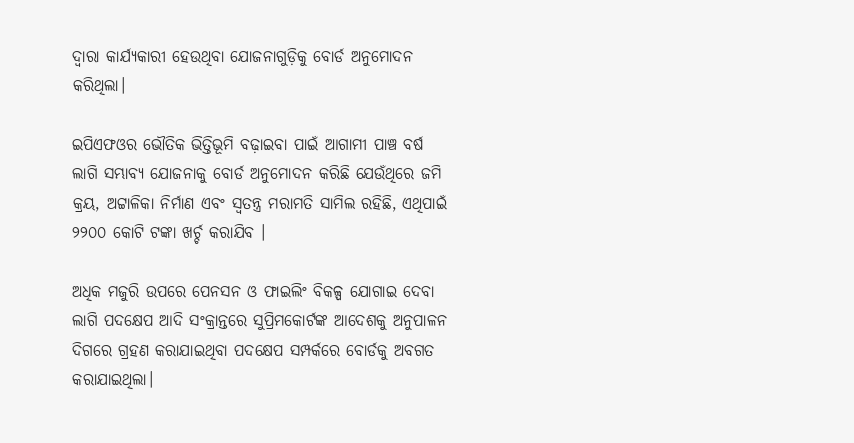ଦ୍ୱାରା କାର୍ଯ୍ୟକାରୀ ହେଉଥିବା ଯୋଜନାଗୁଡ଼ିକୁ ବୋର୍ଡ ଅନୁମୋଦନ କରିଥିଲା।

ଇପିଏଫଓର ଭୌତିକ ଭିତ୍ତିଭୂମି ବଢ଼ାଇବା ପାଇଁ ଆଗାମୀ ପାଞ୍ଚ ବର୍ଷ ଲାଗି ସମ୍ଭାବ୍ୟ ଯୋଜନାକୁ ବୋର୍ଡ ଅନୁମୋଦନ କରିଛି ଯେଉଁଥିରେ ଜମି କ୍ରୟ, ଅଟ୍ଟାଳିକା ନିର୍ମାଣ ଏବଂ ସ୍ୱତନ୍ତ୍ର ମରାମତି ସାମିଲ ରହିଛି, ଏଥିପାଇଁ ୨୨୦୦ କୋଟି ଟଙ୍କା ଖର୍ଚ୍ଚ କରାଯିବ ।

ଅଧିକ ମଜୁରି ଉପରେ ପେନସନ ଓ ଫାଇଲିଂ ବିକଳ୍ପ ଯୋଗାଇ ଦେବା ଲାଗି ପଦକ୍ଷେପ ଆଦି ସଂକ୍ରାନ୍ତରେ ସୁପ୍ରିମକୋର୍ଟଙ୍କ ଆଦେଶକୁ ଅନୁପାଳନ ଦିଗରେ ଗ୍ରହଣ କରାଯାଇଥିବା ପଦକ୍ଷେପ ସମ୍ପର୍କରେ ବୋର୍ଡକୁ ଅବଗତ କରାଯାଇଥିଲା।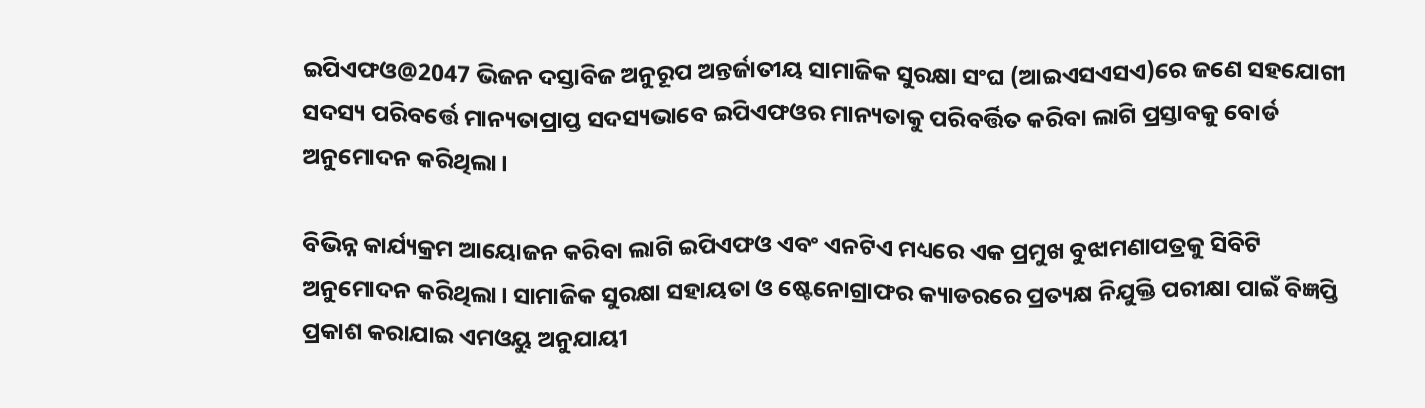ଇପିଏଫଓ@2047 ଭିଜନ ଦସ୍ତାବିଜ ଅନୁରୂପ ଅନ୍ତର୍ଜାତୀୟ ସାମାଜିକ ସୁରକ୍ଷା ସଂଘ (ଆଇଏସଏସଏ)ରେ ଜଣେ ସହଯୋଗୀ ସଦସ୍ୟ ପରିବର୍ତ୍ତେ ମାନ୍ୟତାପ୍ରାପ୍ତ ସଦସ୍ୟଭାବେ ଇପିଏଫଓର ମାନ୍ୟତାକୁ ପରିବର୍ତ୍ତିତ କରିବା ଲାଗି ପ୍ରସ୍ତାବକୁ ବୋର୍ଡ ଅନୁମୋଦନ କରିଥିଲା।

ବିଭିନ୍ନ କାର୍ଯ୍ୟକ୍ରମ ଆୟୋଜନ କରିବା ଲାଗି ଇପିଏଫଓ ଏବଂ ଏନଟିଏ ମଧ୍ୟରେ ଏକ ପ୍ରମୁଖ ବୁଝାମଣାପତ୍ରକୁ ସିବିଟି ଅନୁମୋଦନ କରିଥିଲା। ସାମାଜିକ ସୁରକ୍ଷା ସହାୟତା ଓ ଷ୍ଟେନୋଗ୍ରାଫର କ୍ୟାଡରରେ ପ୍ରତ୍ୟକ୍ଷ ନିଯୁକ୍ତି ପରୀକ୍ଷା ପାଇଁ ବିଜ୍ଞପ୍ତି ପ୍ରକାଶ କରାଯାଇ ଏମଓୟୁ ଅନୁଯାୟୀ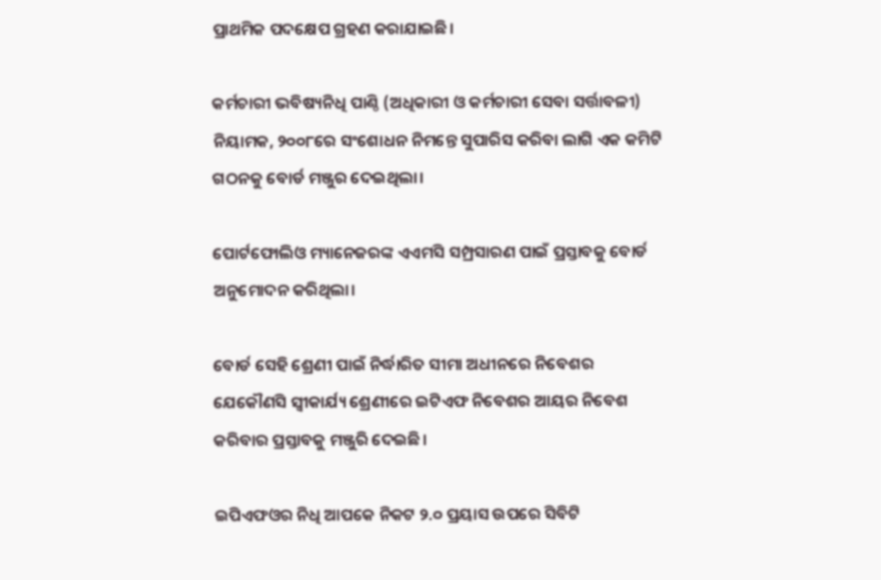ପ୍ରାଥମିକ ପଦକ୍ଷେପ ଗ୍ରହଣ କରାଯାଇଛି।

କର୍ମଚାରୀ ଭବିଷ୍ୟନିଧି ପାଣ୍ଠି (ଅଧିକାରୀ ଓ କର୍ମଚାରୀ ସେବା ସର୍ତ୍ତାବଳୀ) ନିୟାମକ, ୨୦୦୮ରେ ସଂଶୋଧନ ନିମନ୍ତେ ସୁପାରିସ କରିବା ଲାଗି ଏକ କମିଟି ଗଠନକୁ ବୋର୍ଡ ମଞ୍ଜୁର ଦେଇଥିଲା।

ପୋର୍ଟଫୋଲିଓ ମ୍ୟାନେଜରଙ୍କ ଏଏମସି ସମ୍ପ୍ରସାରଣ ପାଇଁ ପ୍ରସ୍ତାବକୁ ବୋର୍ଡ ଅନୁମୋଦନ କରିଥିଲା।

ବୋର୍ଡ ସେହି ଶ୍ରେଣୀ ପାଇଁ ନିର୍ଦ୍ଧାରିତ ସୀମା ଅଧୀନରେ ନିବେଶର ଯେକୌଣସି ସ୍ୱୀକାର୍ଯ୍ୟ ଶ୍ରେଣୀରେ ଇଟିଏଫ ନିବେଶର ଆୟର ନିବେଶ କରିବାର ପ୍ରସ୍ତାବକୁ ମଞ୍ଜୁରି ଦେଇଛି।

ଇପିଏଫଓର ନିଧି ଆପକେ ନିକଟ ୨.୦ ପ୍ରୟାସ ଉପରେ ସିବିଟି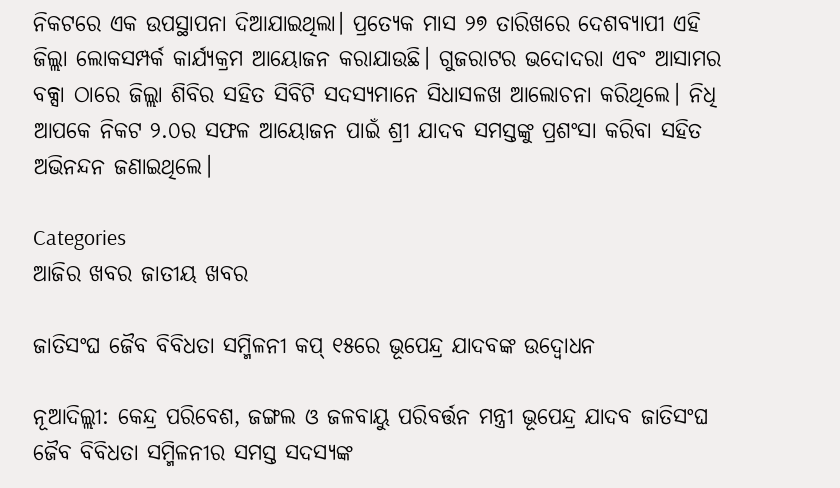ନିକଟରେ ଏକ ଉପସ୍ଥାପନା ଦିଆଯାଇଥିଲା। ପ୍ରତ୍ୟେକ ମାସ ୨୭ ତାରିଖରେ ଦେଶବ୍ୟାପୀ ଏହି ଜିଲ୍ଲା ଲୋକସମ୍ପର୍କ କାର୍ଯ୍ୟକ୍ରମ ଆୟୋଜନ କରାଯାଉଛି। ଗୁଜରାଟର ଭଦୋଦରା ଏବଂ ଆସାମର ବକ୍ସା ଠାରେ ଜିଲ୍ଲା ଶିବିର ସହିତ ସିବିଟି ସଦସ୍ୟମାନେ ସିଧାସଳଖ ଆଲୋଚନା କରିଥିଲେ। ନିଧି ଆପକେ ନିକଟ ୨.୦ର ସଫଳ ଆୟୋଜନ ପାଇଁ ଶ୍ରୀ ଯାଦବ ସମସ୍ତଙ୍କୁ ପ୍ରଶଂସା କରିବା ସହିତ ଅଭିନନ୍ଦନ ଜଣାଇଥିଲେ।

Categories
ଆଜିର ଖବର ଜାତୀୟ ଖବର

ଜାତିସଂଘ ଜୈବ ବିବିଧତା ସମ୍ମିଳନୀ କପ୍ ୧୫ରେ ଭୂପେନ୍ଦ୍ର ଯାଦବଙ୍କ ଉଦ୍ବୋଧନ

ନୂଆଦିଲ୍ଲୀ: କେନ୍ଦ୍ର ପରିବେଶ, ଜଙ୍ଗଲ ଓ ଜଳବାୟୁ ପରିବର୍ତ୍ତନ ମନ୍ତ୍ରୀ ଭୂପେନ୍ଦ୍ର ଯାଦବ ଜାତିସଂଘ ଜୈବ ବିବିଧତା ସମ୍ମିଳନୀର ସମସ୍ତ ସଦସ୍ୟଙ୍କ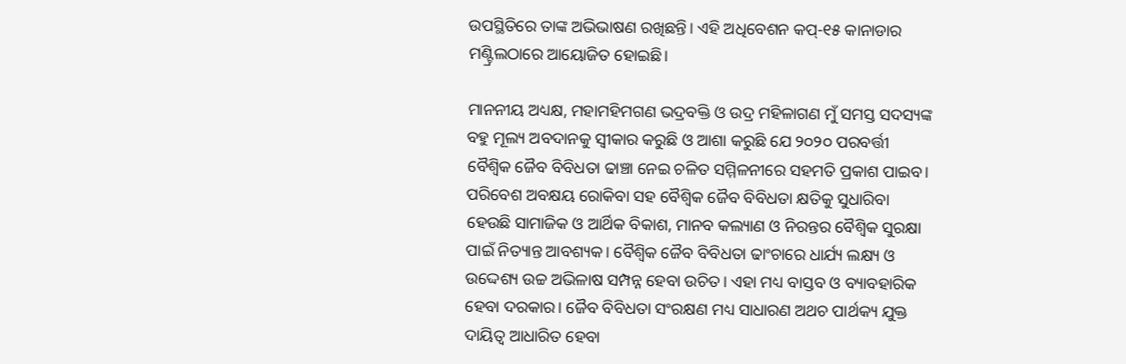ଉପସ୍ଥିତିରେ ତାଙ୍କ ଅଭିଭାଷଣ ରଖିଛନ୍ତି। ଏହି ଅଧିବେଶନ କପ୍-୧୫ କାନାଡାର ମଣ୍ଟ୍ରିଲଠାରେ ଆୟୋଜିତ ହୋଇଛି।

ମାନନୀୟ ଅଧ୍ୟକ୍ଷ, ମହାମହିମଗଣ ଭଦ୍ରବକ୍ତି ଓ ଉଦ୍ର ମହିଳାଗଣ ମୁଁ ସମସ୍ତ ସଦସ୍ୟଙ୍କ ବହୁ ମୂଲ୍ୟ ଅବଦାନକୁ ସ୍ୱୀକାର କରୁଛି ଓ ଆଶା କରୁଛି ଯେ ୨୦୨୦ ପରବର୍ତ୍ତୀ ବୈଶ୍ୱିକ ଜୈବ ବିବିଧତା ଢାଞ୍ଚା ନେଇ ଚଳିତ ସମ୍ମିଳନୀରେ ସହମତି ପ୍ରକାଶ ପାଇବ। ପରିବେଶ ଅବକ୍ଷୟ ରୋକିବା ସହ ବୈଶ୍ୱିକ ଜୈବ ବିବିଧତା କ୍ଷତିକୁ ସୁଧାରିବା ହେଉଛି ସାମାଜିକ ଓ ଆର୍ଥିକ ବିକାଶ, ମାନବ କଲ୍ୟାଣ ଓ ନିରନ୍ତର ବୈଶ୍ୱିକ ସୁରକ୍ଷା ପାଇଁ ନିତ୍ୟାନ୍ତ ଆବଶ୍ୟକ। ବୈଶ୍ୱିକ ଜୈବ ବିବିଧତା ଢାଂଚାରେ ଧାର୍ଯ୍ୟ ଲକ୍ଷ୍ୟ ଓ ଉଦ୍ଦେଶ୍ୟ ଉଚ୍ଚ ଅଭିଳାଷ ସମ୍ପନ୍ନ ହେବା ଉଚିତ। ଏହା ମଧ୍ୟ ବାସ୍ତବ ଓ ବ୍ୟାବହାରିକ ହେବା ଦରକାର। ଜୈବ ବିବିଧତା ସଂରକ୍ଷଣ ମଧ୍ୟ ସାଧାରଣ ଅଥଚ ପାର୍ଥକ୍ୟ ଯୁକ୍ତ ଦାୟିତ୍ୱ ଆଧାରିତ ହେବା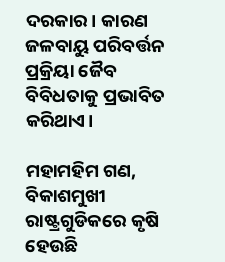ଦରକାର। କାରଣ ଜଳବାୟୁ ପରିବର୍ତ୍ତନ ପ୍ରକ୍ରିୟା ଜୈବ ବିବିଧତାକୁ ପ୍ରଭାବିତ କରିଥାଏ।

ମହାମହିମ ଗଣ, ବିକାଶମୁଖୀ ରାଷ୍ଟ୍ରଗୁଡିକରେ କୃଷି ହେଉଛି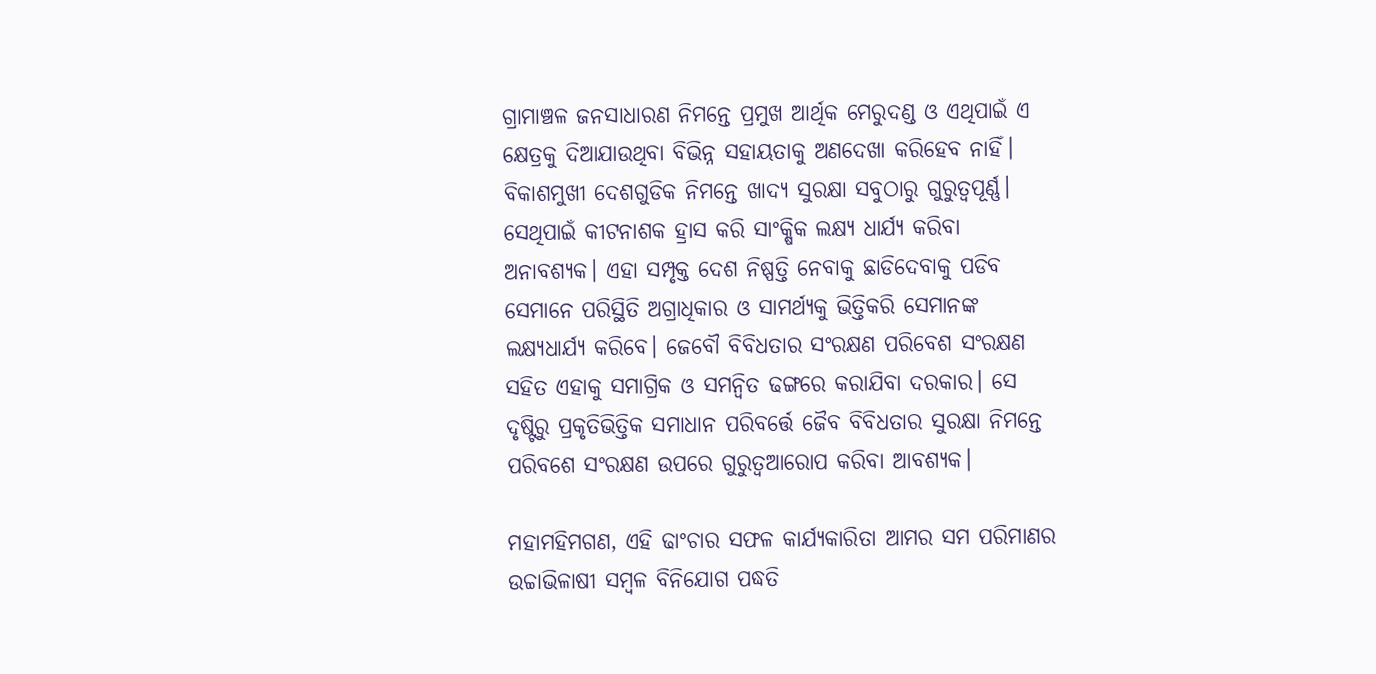ଗ୍ରାମାଞ୍ଚଳ ଜନସାଧାରଣ ନିମନ୍ତେ ପ୍ରମୁଖ ଆର୍ଥିକ ମେରୁଦଣ୍ଡ ଓ ଏଥିପାଇଁ ଏ କ୍ଷେତ୍ରକୁ ଦିଆଯାଉଥିବା ବିଭିନ୍ନ ସହାୟତାକୁ ଅଣଦେଖା କରିହେବ ନାହିଁ। ବିକାଶମୁଖୀ ଦେଶଗୁଡିକ ନିମନ୍ତେ ଖାଦ୍ୟ ସୁରକ୍ଷା ସବୁଠାରୁ ଗୁରୁତ୍ୱପୂର୍ଣ୍ଣ। ସେଥିପାଇଁ କୀଟନାଶକ ହ୍ରାସ କରି ସାଂକ୍ଷିକ ଲକ୍ଷ୍ୟ ଧାର୍ଯ୍ୟ କରିବା ଅନାବଶ୍ୟକ। ଏହା ସମ୍ପୃକ୍ତ ଦେଶ ନିଷ୍ପତ୍ତି ନେବାକୁ ଛାଡିଦେବାକୁ ପଡିବ ସେମାନେ ପରିସ୍ଥିତି ଅଗ୍ରାଧିକାର ଓ ସାମର୍ଥ୍ୟକୁ ଭିତ୍ତିକରି ସେମାନଙ୍କ ଲକ୍ଷ୍ୟଧାର୍ଯ୍ୟ କରିବେ। ଜେବୌ ବିବିଧତାର ସଂରକ୍ଷଣ ପରିବେଶ ସଂରକ୍ଷଣ ସହିତ ଏହାକୁ ସମାଗ୍ରିକ ଓ ସମନ୍ୱିତ ଢଙ୍ଗରେ କରାଯିବା ଦରକାର। ସେ ଦୃଷ୍ଟିରୁ ପ୍ରକୃତିଭିତ୍ତିକ ସମାଧାନ ପରିବର୍ତ୍ତେ ଜୈବ ବିବିଧତାର ସୁରକ୍ଷା ନିମନ୍ତେ ପରିବଶେ ସଂରକ୍ଷଣ ଉପରେ ଗୁରୁତ୍ୱଆରୋପ କରିବା ଆବଶ୍ୟକ।

ମହାମହିମଗଣ, ଏହି ଢାଂଚାର ସଫଳ କାର୍ଯ୍ୟକାରିତା ଆମର ସମ ପରିମାଣର ଉଚ୍ଚାଭିଳାଷୀ ସମ୍ବଳ ବିନିଯୋଗ ପଦ୍ଧତି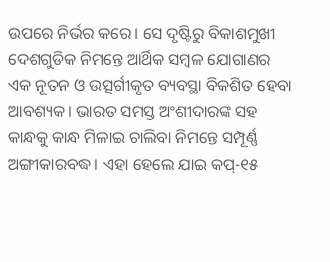ଉପରେ ନିର୍ଭର କରେ। ସେ ଦୃଷ୍ଟିରୁ ବିକାଶମୁଖୀ ଦେଶଗୁଡିକ ନିମନ୍ତେ ଆର୍ଥିକ ସମ୍ବଳ ଯୋଗାଣର ଏକ ନୂତନ ଓ ଉତ୍ସର୍ଗୀକୃତ ବ୍ୟବସ୍ଥା ବିକଶିତ ହେବା ଆବଶ୍ୟକ। ଭାରତ ସମସ୍ତ ଅଂଶୀଦାରଙ୍କ ସହ କାନ୍ଧକୁ କାନ୍ଧ ମିଳାଇ ଚାଲିବା ନିମନ୍ତେ ସମ୍ପୂର୍ଣ୍ଣ ଅଙ୍ଗୀକାରବଦ୍ଧ। ଏହା ହେଲେ ଯାଇ କପ୍-୧୫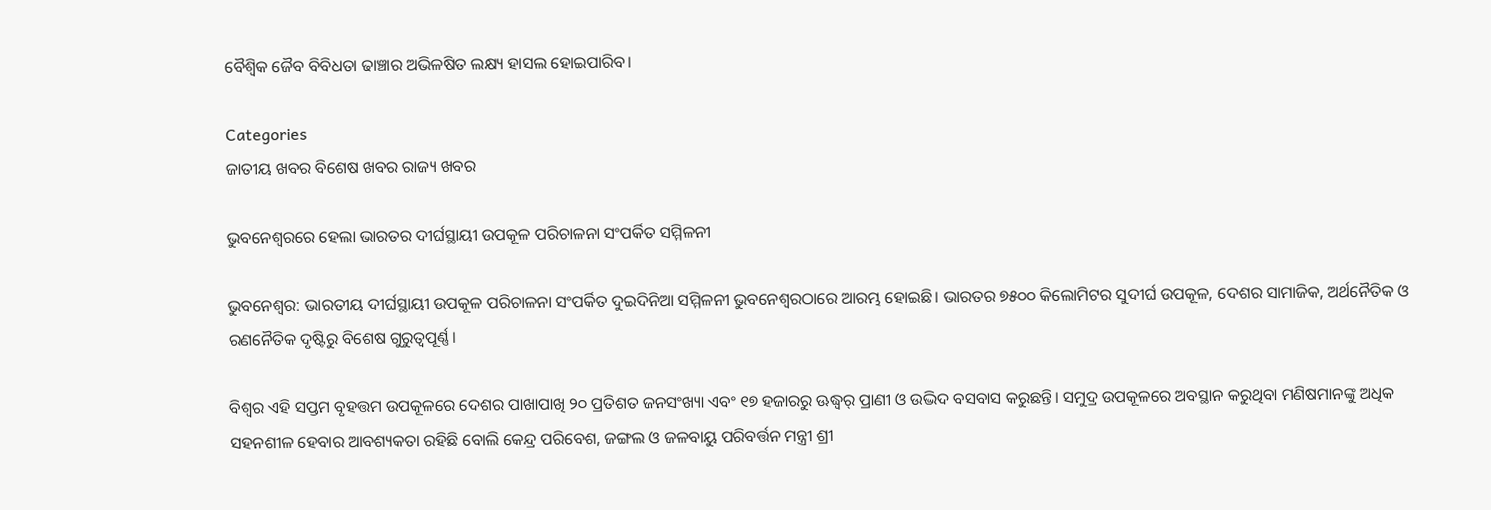ବୈଶ୍ୱିକ ଜୈବ ବିବିଧତା ଢାଞ୍ଚାର ଅଭିଳଷିତ ଲକ୍ଷ୍ୟ ହାସଲ ହୋଇପାରିବ।

Categories
ଜାତୀୟ ଖବର ବିଶେଷ ଖବର ରାଜ୍ୟ ଖବର

ଭୁବନେଶ୍ବରରେ ହେଲା ଭାରତର ଦୀର୍ଘସ୍ଥାୟୀ ଉପକୂଳ ପରିଚାଳନା ସଂପର୍କିତ ସମ୍ମିଳନୀ

ଭୁବନେଶ୍ୱର: ଭାରତୀୟ ଦୀର୍ଘସ୍ଥାୟୀ ଉପକୂଳ ପରିଚାଳନା ସଂପର୍କିତ ଦୁଇଦିନିଆ ସମ୍ମିଳନୀ ଭୁବନେଶ୍ୱରଠାରେ ଆରମ୍ଭ ହୋଇଛି। ଭାରତର ୭୫୦୦ କିଲୋମିଟର ସୁଦୀର୍ଘ ଉପକୂଳ, ଦେଶର ସାମାଜିକ, ଅର୍ଥନୈତିକ ଓ ରଣନୈତିକ ଦୃଷ୍ଟିରୁ ବିଶେଷ ଗୁରୁତ୍ୱପୂର୍ଣ୍ଣ।

ବିଶ୍ୱର ଏହି ସପ୍ତମ ବୃହତ୍ତମ ଉପକୂଳରେ ଦେଶର ପାଖାପାଖି ୨୦ ପ୍ରତିଶତ ଜନସଂଖ୍ୟା ଏବଂ ୧୭ ହଜାରରୁ ଊଦ୍ଧ୍ୱର୍ ପ୍ରାଣୀ ଓ ଉଦ୍ଭିଦ ବସବାସ କରୁଛନ୍ତି। ସମୁଦ୍ର ଉପକୂଳରେ ଅବସ୍ଥାନ କରୁଥିବା ମଣିଷମାନଙ୍କୁ ଅଧିକ ସହନଶୀଳ ହେବାର ଆବଶ୍ୟକତା ରହିଛି ବୋଲି କେନ୍ଦ୍ର ପରିବେଶ, ଜଙ୍ଗଲ ଓ ଜଳବାୟୁ ପରିବର୍ତ୍ତନ ମନ୍ତ୍ରୀ ଶ୍ରୀ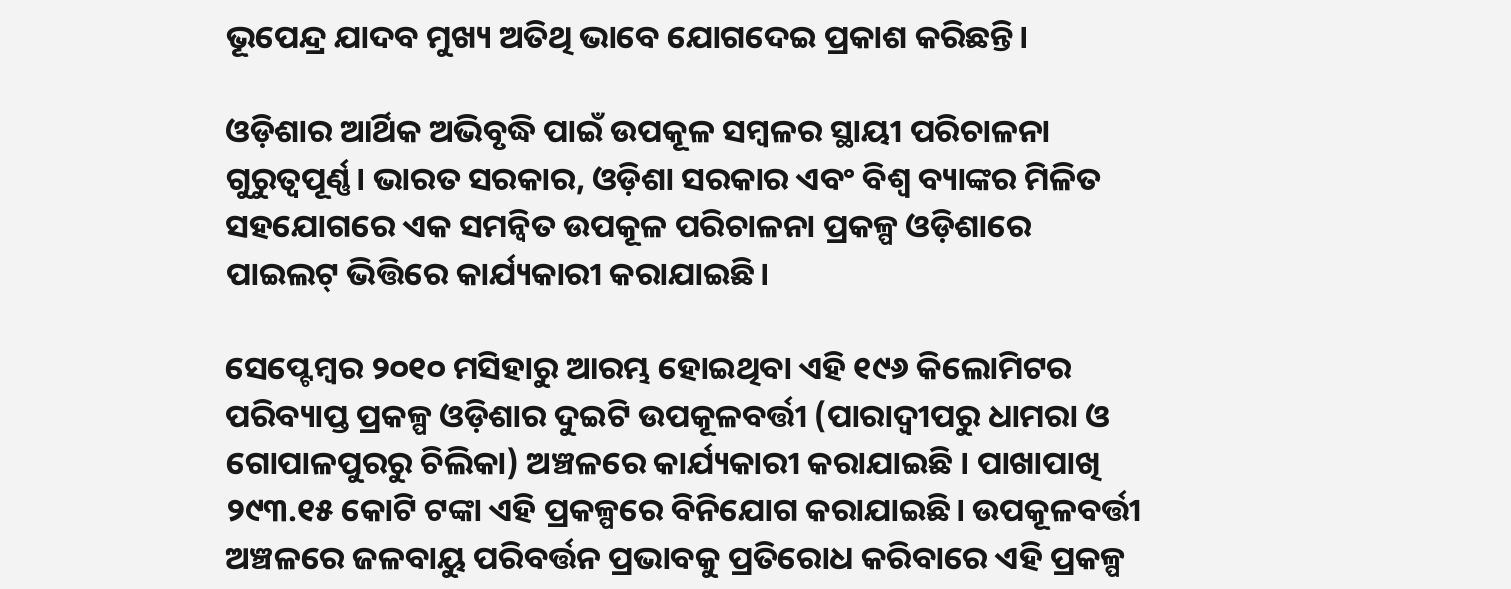ଭୂପେନ୍ଦ୍ର ଯାଦବ ମୁଖ୍ୟ ଅତିଥି ଭାବେ ଯୋଗଦେଇ ପ୍ରକାଶ କରିଛନ୍ତି।

ଓଡ଼ିଶାର ଆର୍ଥିକ ଅଭିବୃଦ୍ଧି ପାଇଁ ଉପକୂଳ ସମ୍ବଳର ସ୍ଥାୟୀ ପରିଚାଳନା ଗୁରୁତ୍ୱପୂର୍ଣ୍ଣ। ଭାରତ ସରକାର, ଓଡ଼ିଶା ସରକାର ଏବଂ ବିଶ୍ୱ ବ୍ୟାଙ୍କର ମିଳିତ ସହଯୋଗରେ ଏକ ସମନ୍ୱିତ ଉପକୂଳ ପରିଚାଳନା ପ୍ରକଳ୍ପ ଓଡ଼ିଶାରେ ପାଇଲଟ୍‌ ଭିତ୍ତିରେ କାର୍ଯ୍ୟକାରୀ କରାଯାଇଛି।

ସେପ୍ଟେମ୍ବର ୨୦୧୦ ମସିହାରୁ ଆରମ୍ଭ ହୋଇଥିବା ଏହି ୧୯୬ କିଲୋମିଟର ପରିବ୍ୟାପ୍ତ ପ୍ରକଳ୍ପ ଓଡ଼ିଶାର ଦୁଇଟି ଉପକୂଳବର୍ତ୍ତୀ (ପାରାଦ୍ୱୀପରୁ ଧାମରା ଓ ଗୋପାଳପୁରରୁ ଚିଲିକା) ଅଞ୍ଚଳରେ କାର୍ଯ୍ୟକାରୀ କରାଯାଇଛି । ପାଖାପାଖି ୨୯୩.୧୫ କୋଟି ଟଙ୍କା ଏହି ପ୍ରକଳ୍ପରେ ବିନିଯୋଗ କରାଯାଇଛି। ଉପକୂଳବର୍ତ୍ତୀ ଅଞ୍ଚଳରେ ଜଳବାୟୁ ପରିବର୍ତ୍ତନ ପ୍ରଭାବକୁ ପ୍ରତିରୋଧ କରିବାରେ ଏହି ପ୍ରକଳ୍ପ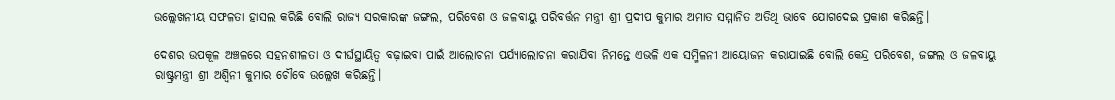ଉଲ୍ଲେଖନୀୟ ସଫଳତା ହାସଲ କରିଛି ବୋଲି ରାଜ୍ୟ ସରକାରଙ୍କ ଜଙ୍ଗଲ, ପରିବେଶ ଓ ଜଳବାୟୁ ପରିବର୍ତ୍ତନ ମନ୍ତ୍ରୀ ଶ୍ରୀ ପ୍ରଦୀପ କୁମାର ଅମାତ ସମ୍ମାନିତ ଅତିଥି ଭାବେ ଯୋଗଦେଇ ପ୍ରକାଶ କରିଛନ୍ତି।

ଦେଶର ଉପକୂଳ ଅଞ୍ଚଳରେ ସହନଶୀଳତା ଓ ଦୀର୍ଘସ୍ଥାୟିତ୍ୱ ବଢ଼ାଇବା ପାଇଁ ଆଲୋଚନା ପର୍ଯ୍ୟାଲୋଚନା କରାଯିବା ନିମନ୍ତେ ଏଭଳି ଏକ ସମ୍ମିଳନୀ ଆୟୋଜନ କରାଯାଇଛି ବୋଲି କେନ୍ଦ୍ର ପରିବେଶ, ଜଙ୍ଗଲ ଓ ଜଳବାୟୁ ରାଷ୍ଟ୍ରମନ୍ତ୍ରୀ ଶ୍ରୀ ଅଶ୍ୱିନୀ କୁମାର ଚୌବେ ଉଲ୍ଲେଖ କରିଛନ୍ତି।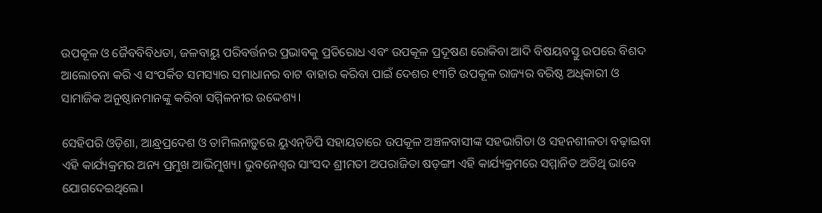ଉପକୂଳ ଓ ଜୈବବିବିଧତା, ଜଳବାୟୁ ପରିବର୍ତ୍ତନର ପ୍ରଭାବକୁ ପ୍ରତିରୋଧ ଏବଂ ଉପକୂଳ ପ୍ରଦୂଷଣ ରୋକିବା ଆଦି ବିଷୟବସ୍ତୁ ଉପରେ ବିଶଦ ଆଲୋଚନା କରି ଏ ସଂପର୍କିତ ସମସ୍ୟାର ସମାଧାନର ବାଟ ବାହାର କରିବା ପାଇଁ ଦେଶର ୧୩ଟି ଉପକୂଳ ରାଜ୍ୟର ବରିଷ୍ଠ ଅଧିକାରୀ ଓ ସାମାଜିକ ଅନୁଷ୍ଠାନମାନଙ୍କୁ କରିବା ସମ୍ମିଳନୀର ଉଦ୍ଦେଶ୍ୟ।

ସେହିପରି ଓଡ଼ିଶା, ଆନ୍ଧ୍ରପ୍ରଦେଶ ଓ ତାମିଲନାଡ଼ୁରେ ୟୁଏନ୍‌ଡିପି ସହାୟତାରେ ଉପକୂଳ ଅଞ୍ଚଳବାସୀଙ୍କ ସହଭାଗିତା ଓ ସହନଶୀଳତା ବଢ଼ାଇବା ଏହି କାର୍ଯ୍ୟକ୍ରମର ଅନ୍ୟ ପ୍ରମୁଖ ଆଭିମୁଖ୍ୟ। ଭୁବନେଶ୍ୱର ସାଂସଦ ଶ୍ରୀମତୀ ଅପରାଜିତା ଷଡ଼ଙ୍ଗୀ ଏହି କାର୍ଯ୍ୟକ୍ରମରେ ସମ୍ମାନିତ ଅତିଥି ଭାବେ ଯୋଗଦେଇଥିଲେ।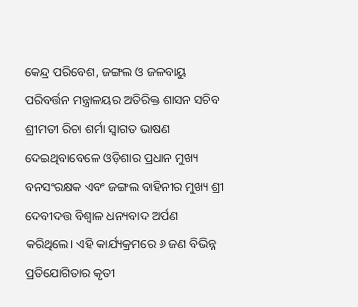କେନ୍ଦ୍ର ପରିବେଶ, ଜଙ୍ଗଲ ଓ ଜଳବାୟୁ ପରିବର୍ତ୍ତନ ମନ୍ତ୍ରାଳୟର ଅତିରିକ୍ତ ଶାସନ ସଚିବ ଶ୍ରୀମତୀ ରିଚା ଶର୍ମା ସ୍ୱାଗତ ଭାଷଣ ଦେଇଥିବାବେଳେ ଓଡ଼ିଶାର ପ୍ରଧାନ ମୁଖ୍ୟ ବନସଂରକ୍ଷକ ଏବଂ ଜଙ୍ଗଲ ବାହିନୀର ମୁଖ୍ୟ ଶ୍ରୀ ଦେବୀଦତ୍ତ ବିଶ୍ୱାଳ ଧନ୍ୟବାଦ ଅର୍ପଣ କରିଥିଲେ। ଏହି କାର୍ଯ୍ୟକ୍ରମରେ ୬ ଜଣ ବିଭିନ୍ନ ପ୍ରତିଯୋଗିତାର କୃତୀ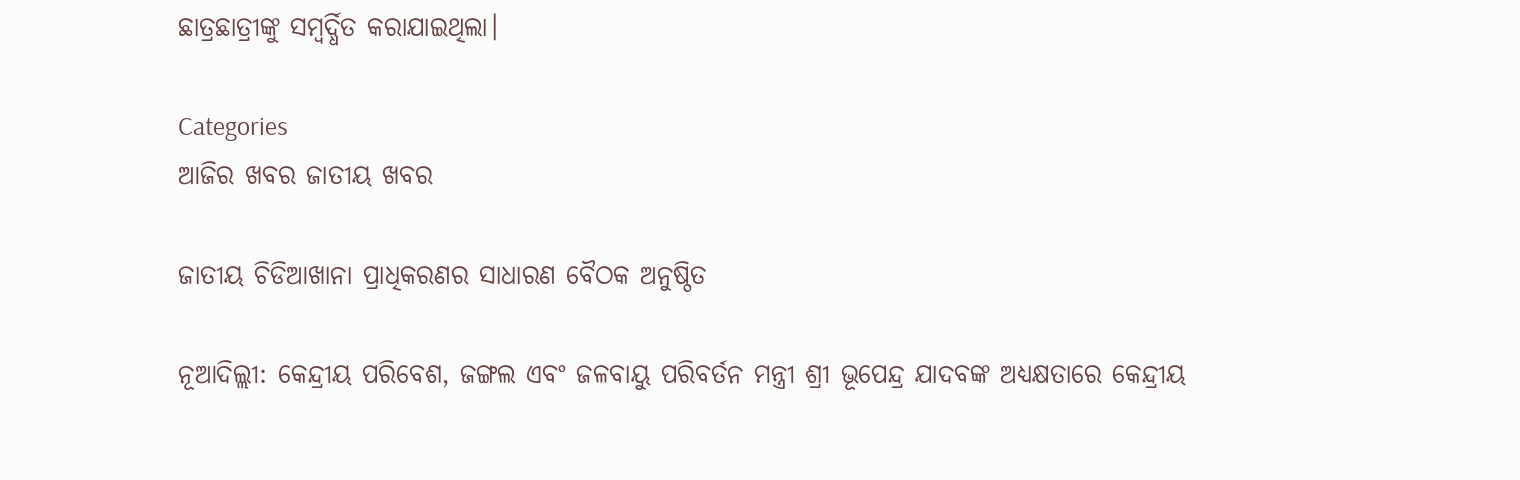ଛାତ୍ରଛାତ୍ରୀଙ୍କୁ ସମ୍ବର୍ଦ୍ଧିତ କରାଯାଇଥିଲା।

Categories
ଆଜିର ଖବର ଜାତୀୟ ଖବର

ଜାତୀୟ ଚିଡିଆଖାନା ପ୍ରାଧିକରଣର ସାଧାରଣ ବୈଠକ ଅନୁଷ୍ଠିତ

ନୂଆଦିଲ୍ଲୀ: କେନ୍ଦ୍ରୀୟ ପରିବେଶ, ଜଙ୍ଗଲ ଏବଂ ଜଳବାୟୁ ପରିବର୍ତନ ମନ୍ତ୍ରୀ ଶ୍ରୀ ଭୂପେନ୍ଦ୍ର ଯାଦବଙ୍କ ଅଧ୍ୟକ୍ଷତାରେ କେନ୍ଦ୍ରୀୟ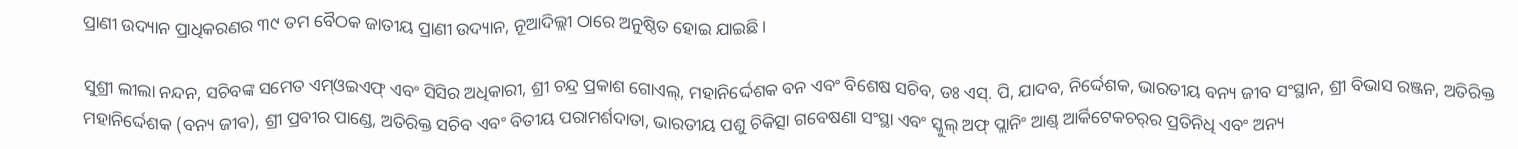ପ୍ରାଣୀ ଉଦ୍ୟାନ ପ୍ରାଧିକରଣର ୩୯ ତମ ବୈଠକ ଜାତୀୟ ପ୍ରାଣୀ ଉଦ୍ୟାନ, ନୂଆଦିଲ୍ଲୀ ଠାରେ ଅନୁଷ୍ଠିତ ହୋଇ ଯାଇଛି ।

ସୁଶ୍ରୀ ଲୀଲା ନନ୍ଦନ, ସଚିବଙ୍କ ସମେତ ଏମ୍‌ଓଇଏଫ୍ ଏବଂ ସିସିର ଅଧିକାରୀ, ଶ୍ରୀ ଚନ୍ଦ୍ର ପ୍ରକାଶ ଗୋଏଲ୍‌, ମହାନିର୍ଦ୍ଦେଶକ ବନ ଏବଂ ବିଶେଷ ସଚିବ, ଡଃ ଏସ୍‌. ପି, ଯାଦବ, ନିର୍ଦ୍ଦେଶକ, ଭାରତୀୟ ବନ୍ୟ ଜୀବ ସଂସ୍ଥାନ, ଶ୍ରୀ ବିଭାସ ରଞ୍ଜନ, ଅତିରିକ୍ତ ମହାନିର୍ଦ୍ଦେଶକ (ବନ୍ୟ ଜୀବ), ଶ୍ରୀ ପ୍ରବୀର ପାଣ୍ଡେ, ଅତିରିକ୍ତ ସଚିବ ଏବଂ ବିତୀୟ ପରାମର୍ଶଦାତା, ଭାରତୀୟ ପଶୁ ଚିକିତ୍ସା ଗବେଷଣା ସଂସ୍ଥା ଏବଂ ସ୍କୁଲ୍ ଅଫ୍ ପ୍ଲାନିଂ ଆଣ୍ଡ୍ ଆର୍କିଟେକଚର୍‌ର ପ୍ରତିନିଧି ଏବଂ ଅନ୍ୟ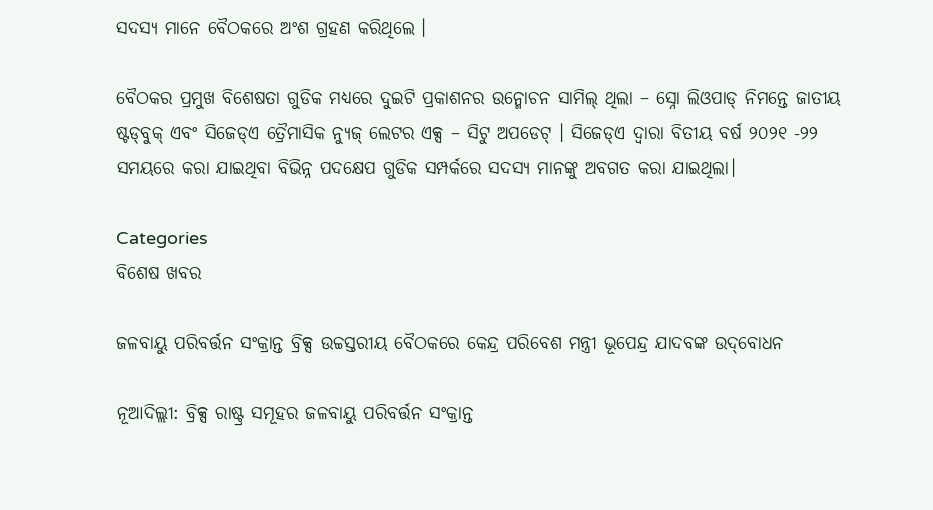ସଦସ୍ୟ ମାନେ ବୈଠକରେ ଅଂଶ ଗ୍ରହଣ କରିଥିଲେ ।

ବୈଠକର ପ୍ରମୁଖ ବିଶେଷତା ଗୁଡିକ ମଧ୍ୟରେ ଦୁଇଟି ପ୍ରକାଶନର ଉନ୍ମୋଚନ ସାମିଲ୍ ଥିଲା – ସ୍ନୋ ଲିଓପାଡ୍ ନିମନ୍ତେ ଜାତୀୟ ଷ୍ଟଡ୍‌ବୁକ୍ ଏବଂ ସିଜେଡ୍‌ଏ ତ୍ରୈମାସିକ ନ୍ୟୁଜ୍ ଲେଟର ଏକ୍ସ – ସିଟୁ ଅପଡେଟ୍ । ସିଜେଡ୍‌ଏ ଦ୍ୱାରା ବିତୀୟ ବର୍ଷ ୨୦୨୧ -୨୨ ସମୟରେ କରା ଯାଇଥିବା ବିଭିନ୍ନ ପଦକ୍ଷେପ ଗୁଡିକ ସମ୍ପର୍କରେ ସଦସ୍ୟ ମାନଙ୍କୁ ଅବଗତ କରା ଯାଇଥିଲା।

Categories
ବିଶେଷ ଖବର

ଜଳବାୟୁ ପରିବର୍ତ୍ତନ ସଂକ୍ରାନ୍ତ ବ୍ରିକ୍ସ ଉଚ୍ଚସ୍ତରୀୟ ବୈଠକରେ କେନ୍ଦ୍ର ପରିବେଶ ମନ୍ତ୍ରୀ ଭୂପେନ୍ଦ୍ର ଯାଦବଙ୍କ ଉଦ୍‌ବୋଧନ

ନୂଆଦିଲ୍ଲୀ: ବ୍ରିକ୍ସ ରାଷ୍ଟ୍ର ସମୂହର ଜଳବାୟୁ ପରିବର୍ତ୍ତନ ସଂକ୍ରାନ୍ତ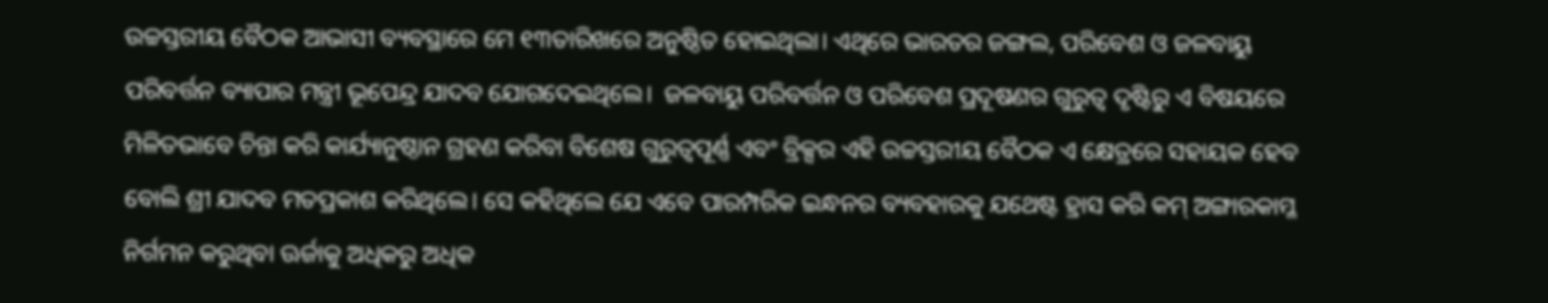ଉଚ୍ଚସ୍ତରୀୟ ବୈଠକ ଆଭାସୀ ବ୍ୟବସ୍ଥାରେ ମେ ୧୩ତାରିଖରେ ଅନୁଷ୍ଠିତ ହୋଇଥିଲା। ଏଥିରେ ଭାରତର ଜଙ୍ଗଲ, ପରିବେଶ ଓ ଜଳବାୟୁ ପରିବର୍ତ୍ତନ ବ୍ୟାପାର ମନ୍ତ୍ରୀ ଭୂପେନ୍ଦ୍ର ଯାଦବ ଯୋଗଦେଇଥିଲେ।  ଜଳବାୟୁ ପରିବର୍ତ୍ତନ ଓ ପରିବେଶ ପ୍ରଦୂଷଣର ଗୁରୁତ୍ୱ ଦୃଷ୍ଟିରୁ ଏ ବିଷୟରେ ମିଳିତଭାବେ ଚିନ୍ତା କରି କାର୍ଯ୍ୟାନୁଷ୍ଠାନ ଗ୍ରହଣ କରିବା ବିଶେଷ ଗୁରୁତ୍ୱପୂର୍ଣ୍ଣ ଏବଂ ବ୍ରିକ୍ସର ଏହି ଉଚ୍ଚସ୍ତରୀୟ ବୈଠକ ଏ କ୍ଷେତ୍ରରେ ସହାୟକ ହେବ ବୋଲି ଶ୍ରୀ ଯାଦବ ମତପ୍ରକାଶ କରିଥିଲେ। ସେ କହିଥିଲେ ଯେ ଏବେ ପାରମ୍ପରିକ ଇନ୍ଧନର ବ୍ୟବହାରକୁ ଯଥେଷ୍ଟ ହ୍ରାସ କରି କମ୍ ଅଙ୍ଗାରକାମ୍ଳ ନିର୍ଗମନ କରୁଥିବା ଊର୍ଜାକୁ ଅଧିକରୁ ଅଧିକ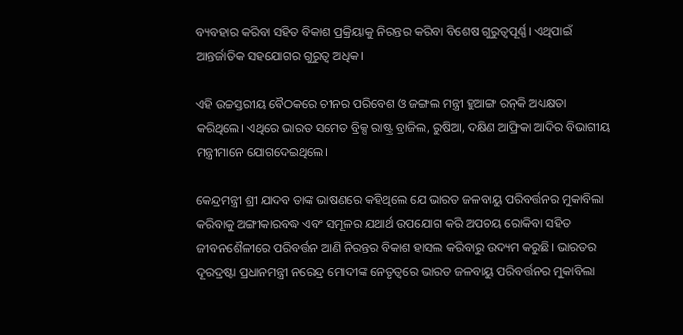ବ୍ୟବହାର କରିବା ସହିତ ବିକାଶ ପ୍ରକ୍ରିୟାକୁ ନିରନ୍ତର କରିବା ବିଶେଷ ଗୁରୁତ୍ୱପୂର୍ଣ୍ଣ। ଏଥିପାଇଁ ଆନ୍ତର୍ଜାତିକ ସହଯୋଗର ଗୁରୁତ୍ୱ ଅଧିକ।

ଏହି ଉଚ୍ଚସ୍ତରୀୟ ବୈଠକରେ ଚୀନର ପରିବେଶ ଓ ଜଙ୍ଗଲ ମନ୍ତ୍ରୀ ହୁଆଙ୍ଗ ରନ୍‌କି ଅଧ୍ୟକ୍ଷତା କରିଥିଲେ। ଏଥିରେ ଭାରତ ସମେତ ବ୍ରିକ୍ସ ରାଷ୍ଟ୍ର ବ୍ରାଜିଲ, ରୁଷିଆ, ଦକ୍ଷିଣ ଆଫ୍ରିକା ଆଦିର ବିଭାଗୀୟ ମନ୍ତ୍ରୀମାନେ ଯୋଗଦେଇଥିଲେ।

କେନ୍ଦ୍ରମନ୍ତ୍ରୀ ଶ୍ରୀ ଯାଦବ ତାଙ୍କ ଭାଷଣରେ କହିଥିଲେ ଯେ ଭାରତ ଜଳବାୟୁ ପରିବର୍ତ୍ତନର ମୁକାବିଲା କରିବାକୁ ଅଙ୍ଗୀକାରବଦ୍ଧ ଏବଂ ସମୂଳର ଯଥାର୍ଥ ଉପଯୋଗ କରି ଅପଚୟ ରୋକିବା ସହିତ ଜୀବନଶୈଳୀରେ ପରିବର୍ତ୍ତନ ଆଣି ନିରନ୍ତର ବିକାଶ ହାସଲ କରିବାରୁ ଉଦ୍ୟମ କରୁଛି। ଭାରତର ଦୂରଦ୍ରଷ୍ଟା ପ୍ରଧାନମନ୍ତ୍ରୀ ନରେନ୍ଦ୍ର ମୋଦୀଙ୍କ ନେତୃତ୍ୱରେ ଭାରତ ଜଳବାୟୁ ପରିବର୍ତ୍ତନର ମୁକାବିଲା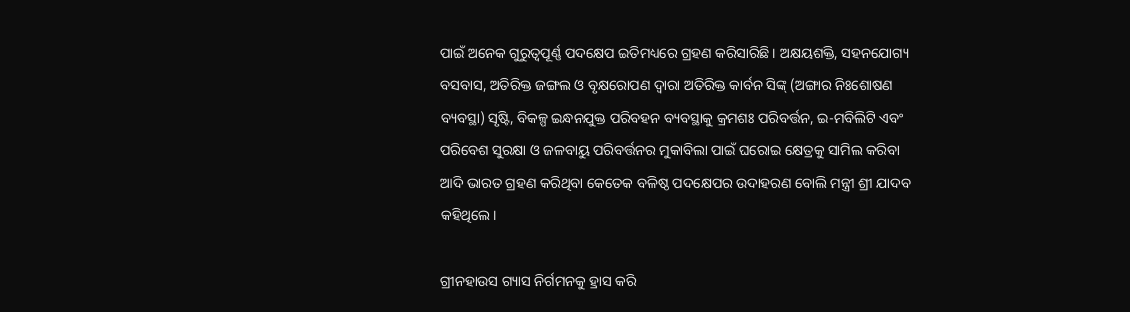ପାଇଁ ଅନେକ ଗୁରୁତ୍ୱପୂର୍ଣ୍ଣ ପଦକ୍ଷେପ ଇତିମଧ୍ୟରେ ଗ୍ରହଣ କରିସାରିଛି। ଅକ୍ଷୟଶକ୍ତି, ସହନଯୋଗ୍ୟ ବସବାସ, ଅତିରିକ୍ତ ଜଙ୍ଗଲ ଓ ବୃକ୍ଷରୋପଣ ଦ୍ୱାରା ଅତିରିକ୍ତ କାର୍ବନ ସିଙ୍କ୍ (ଅଙ୍ଗାର ନିଃଶୋଷଣ ବ୍ୟବସ୍ଥା) ସୃଷ୍ଟି, ବିକଳ୍ପ ଇନ୍ଧନଯୁକ୍ତ ପରିବହନ ବ୍ୟବସ୍ଥାକୁ କ୍ରମଶଃ ପରିବର୍ତ୍ତନ, ଇ-ମବିଲିଟି ଏବଂ ପରିବେଶ ସୁରକ୍ଷା ଓ ଜଳବାୟୁ ପରିବର୍ତ୍ତନର ମୁକାବିଲା ପାଇଁ ଘରୋଇ କ୍ଷେତ୍ରକୁ ସାମିଲ କରିବା ଆଦି ଭାରତ ଗ୍ରହଣ କରିଥିବା କେତେକ ବଳିଷ୍ଠ ପଦକ୍ଷେପର ଉଦାହରଣ ବୋଲି ମନ୍ତ୍ରୀ ଶ୍ରୀ ଯାଦବ କହିଥିଲେ।

ଗ୍ରୀନହାଉସ ଗ୍ୟାସ ନିର୍ଗମନକୁ ହ୍ରାସ କରି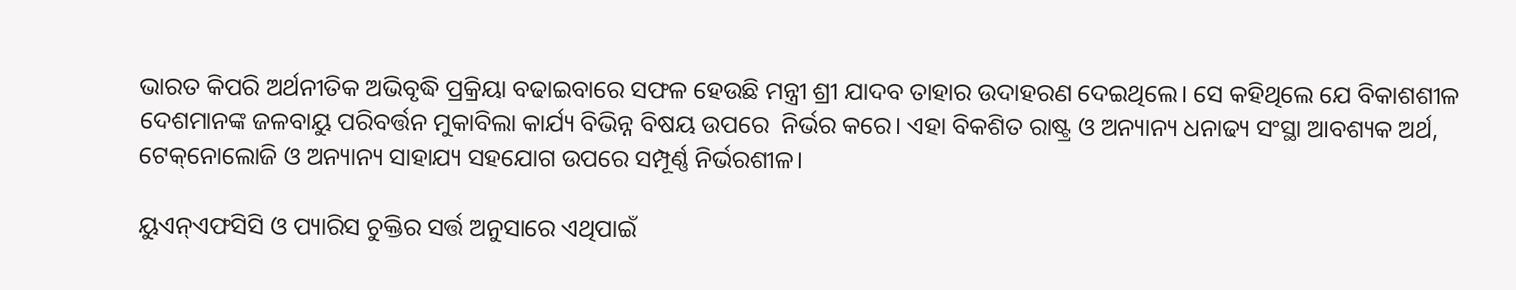ଭାରତ କିପରି ଅର୍ଥନୀତିକ ଅଭିବୃଦ୍ଧି ପ୍ରକ୍ରିୟା ବଢାଇବାରେ ସଫଳ ହେଉଛି ମନ୍ତ୍ରୀ ଶ୍ରୀ ଯାଦବ ତାହାର ଉଦାହରଣ ଦେଇଥିଲେ। ସେ କହିଥିଲେ ଯେ ବିକାଶଶୀଳ ଦେଶମାନଙ୍କ ଜଳବାୟୁ ପରିବର୍ତ୍ତନ ମୁକାବିଲା କାର୍ଯ୍ୟ ବିଭିନ୍ନ ବିଷୟ ଉପରେ  ନିର୍ଭର କରେ। ଏହା ବିକଶିତ ରାଷ୍ଟ୍ର ଓ ଅନ୍ୟାନ୍ୟ ଧନାଢ୍ୟ ସଂସ୍ଥା ଆବଶ୍ୟକ ଅର୍ଥ, ଟେକ୍‌ନୋଲୋଜି ଓ ଅନ୍ୟାନ୍ୟ ସାହାଯ୍ୟ ସହଯୋଗ ଉପରେ ସମ୍ପୂର୍ଣ୍ଣ ନିର୍ଭରଶୀଳ।

ୟୁଏନ୍‌ଏଫସିସି ଓ ପ୍ୟାରିସ ଚୁକ୍ତିର ସର୍ତ୍ତ ଅନୁସାରେ ଏଥିପାଇଁ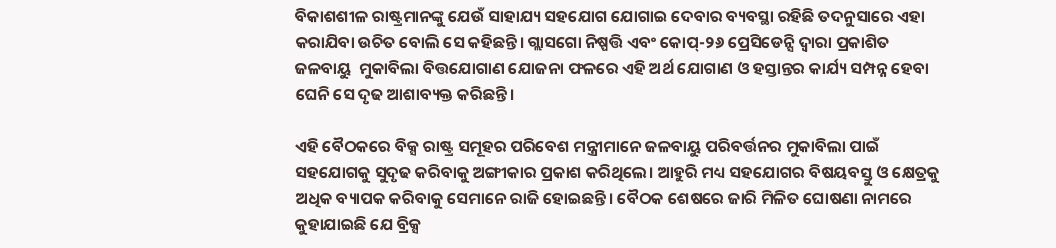ବିକାଶଶୀଳ ରାଷ୍ଟ୍ରମାନଙ୍କୁ ଯେଉଁ ସାହାଯ୍ୟ ସହଯୋଗ ଯୋଗାଇ ଦେବାର ବ୍ୟବସ୍ଥା ରହିଛି ତଦନୁସାରେ ଏହା କରାଯିବା ଉଚିତ ବୋଲି ସେ କହିଛନ୍ତି। ଗ୍ଲାସଗୋ ନିଷ୍ପତ୍ତି ଏବଂ କୋପ୍‌-୨୬ ପ୍ରେସିଡେନ୍ସି ଦ୍ୱାରା ପ୍ରକାଶିତ ଜଳବାୟୁ  ମୁକାବିଲା ବିତ୍ତଯୋଗାଣ ଯୋଜନା ଫଳରେ ଏହି ଅର୍ଥ ଯୋଗାଣ ଓ ହସ୍ତାନ୍ତର କାର୍ଯ୍ୟ ସମ୍ପନ୍ନ ହେବା ଘେନି ସେ ଦୃଢ ଆଶାବ୍ୟକ୍ତ କରିଛନ୍ତି।

ଏହି ବୈଠକରେ ବିକ୍ସ ରାଷ୍ଟ୍ର ସମୂହର ପରିବେଶ ମନ୍ତ୍ରୀମାନେ ଜଳବାୟୁ ପରିବର୍ତ୍ତନର ମୁକାବିଲା ପାଇଁ ସହଯୋଗକୁ ସୁଦୃଢ କରିବାକୁ ଅଙ୍ଗୀକାର ପ୍ରକାଶ କରିଥିଲେ। ଆହୁରି ମଧ୍ୟ ସହଯୋଗର ବିଷୟବସ୍ତୁ ଓ କ୍ଷେତ୍ରକୁ ଅଧିକ ବ୍ୟାପକ କରିବାକୁ ସେମାନେ ରାଜି ହୋଇଛନ୍ତି। ବୈଠକ ଶେଷରେ ଜାରି ମିଳିତ ଘୋଷଣା ନାମରେ କୁହାଯାଇଛି ଯେ ବ୍ରିକ୍ସ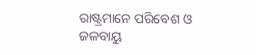ରାଷ୍ଟ୍ରମାନେ ପରିବେଶ ଓ ଜଳବାୟୁ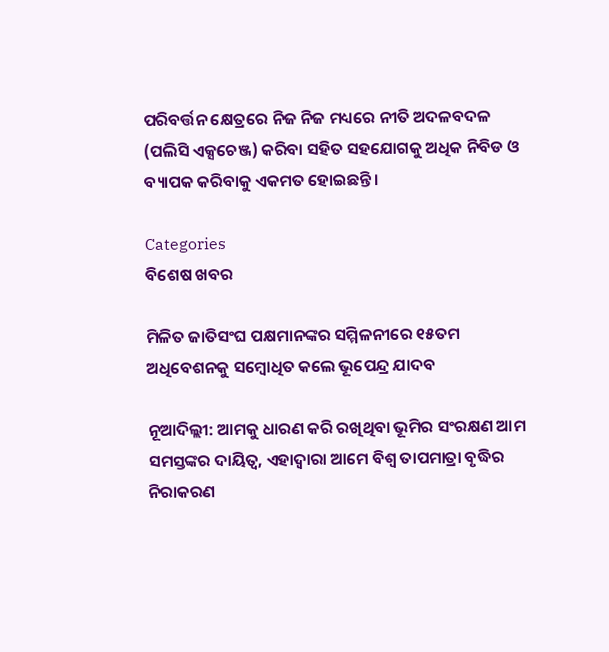ପରିବର୍ତ୍ତନ କ୍ଷେତ୍ରରେ ନିଜ ନିଜ ମଧ୍ୟରେ ନୀତି ଅଦଳବଦଳ (ପଲିସି ଏକ୍ସଚେଞ୍ଜ) କରିବା ସହିତ ସହଯୋଗକୁ ଅଧିକ ନିବିଡ ଓ ବ୍ୟାପକ କରିବାକୁ ଏକମତ ହୋଇଛନ୍ତି।

Categories
ବିଶେଷ ଖବର

ମିଳିତ ଜାତିସଂଘ ପକ୍ଷମାନଙ୍କର ସମ୍ମିଳନୀରେ ୧୫ତମ ଅଧିବେଶନକୁ ସମ୍ବୋଧିତ କଲେ ଭୂପେନ୍ଦ୍ର ଯାଦବ

ନୂଆଦିଲ୍ଲୀ: ଆମକୁ ଧାରଣ କରି ରଖିଥିବା ଭୂମିର ସଂରକ୍ଷଣ ଆମ ସମସ୍ତଙ୍କର ଦାୟିତ୍ବ, ଏହାଦ୍ବାରା ଆମେ ବିଶ୍ବ ତାପମାତ୍ରା ବୃଦ୍ଧିର ନିରାକରଣ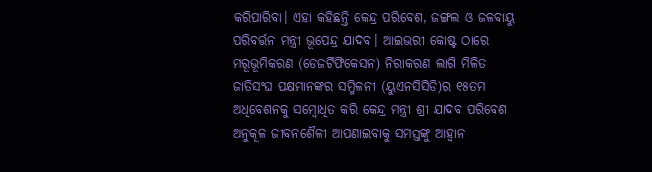କରିପାରିବା। ଏହା କହିଛନ୍ତି କେନ୍ଦ୍ର ପରିବେଶ, ଜଙ୍ଗଲ ଓ ଜଳବାୟୁ ପରିବର୍ତ୍ତନ ମନ୍ତ୍ରୀ ଭୂପେନ୍ଦ୍ର ଯାଦବ। ଆଇଭରୀ କୋଷ୍ଟ ଠାରେ ମରୂଭୂମିକରଣ (ଡେଜର୍ଟିଫିକେସନ) ନିରାକରଣ ଲାଗି ମିଳିତ ଜାତିସଂଘ ପକ୍ଷମାନଙ୍କର ସମ୍ମିଳନୀ (ୟୁଏନସିସିଡି)ର ୧୫ତମ ଅଧିବେଶନକୁ ସମ୍ବୋଧିତ କରି କେନ୍ଦ୍ର ମନ୍ତ୍ରୀ ଶ୍ରୀ ଯାଦବ ପରିବେଶ ଅନୁକୂଳ ଜୀବନଶୈଳୀ ଆପଣାଇବାକୁ ସମସ୍ତଙ୍କୁ ଆହ୍ବାନ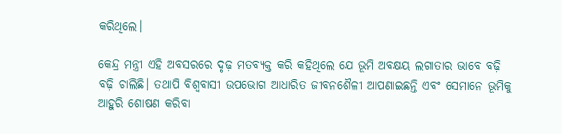କରିଥିଲେ।

କେନ୍ଦ୍ର ମନ୍ତ୍ରୀ ଏହି ଅବସରରେ ଦୃଢ଼ ମତବ୍ୟକ୍ତ କରି କହିଥିଲେ ଯେ ଭୂମି ଅବକ୍ଷୟ ଲଗାତାର ଭାବେ ବଢ଼ି ବଢ଼ି ଚାଲିଛି। ତଥାପି ବିଶ୍ବବାସୀ ଉପଭୋଗ ଆଧାରିତ ଜୀବନଶୈଳୀ ଆପଣାଇଛନ୍ତି ଏବଂ ସେମାନେ ଭୂମିକୁ ଆହୁରି ଶୋଷଣ କରିବା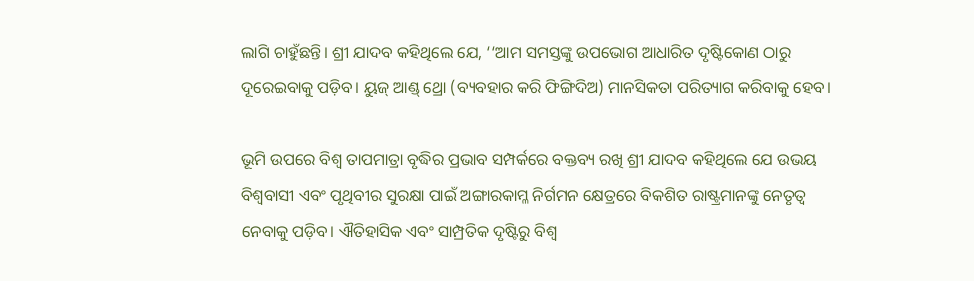ଲାଗି ଚାହୁଁଛନ୍ତି। ଶ୍ରୀ ଯାଦବ କହିଥିଲେ ଯେ, ‘‘ଆମ ସମସ୍ତଙ୍କୁ ଉପଭୋଗ ଆଧାରିତ ଦୃଷ୍ଟିକୋଣ ଠାରୁ ଦୂରେଇବାକୁ ପଡ଼ିବ। ୟୁଜ୍‌ ଆଣ୍ଡ୍‌ ଥ୍ରୋ (ବ୍ୟବହାର କରି ଫିଙ୍ଗିଦିଅ) ମାନସିକତା ପରିତ୍ୟାଗ କରିବାକୁ ହେବ।

ଭୂମି ଉପରେ ବିଶ୍ବ ତାପମାତ୍ରା ବୃଦ୍ଧିର ପ୍ରଭାବ ସମ୍ପର୍କରେ ବକ୍ତବ୍ୟ ରଖି ଶ୍ରୀ ଯାଦବ କହିଥିଲେ ଯେ ଉଭୟ ବିଶ୍ବବାସୀ ଏବଂ ପୃଥିବୀର ସୁରକ୍ଷା ପାଇଁ ଅଙ୍ଗାରକାମ୍ଳ ନିର୍ଗମନ କ୍ଷେତ୍ରରେ ବିକଶିତ ରାଷ୍ଟ୍ରମାନଙ୍କୁ ନେତୃତ୍ବ ନେବାକୁ ପଡ଼ିବ। ଐତିହାସିକ ଏବଂ ସାମ୍ପ୍ରତିକ ଦୃଷ୍ଟିରୁ ବିଶ୍ବ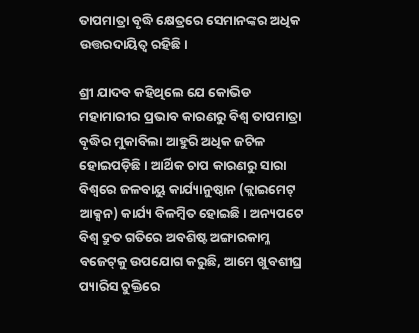ତାପମାତ୍ରା ବୃଦ୍ଧି କ୍ଷେତ୍ରରେ ସେମାନଙ୍କର ଅଧିକ ଉତ୍ତରଦାୟିତ୍ବ ରହିଛି।

ଶ୍ରୀ ଯାଦବ କହିଥିଲେ ଯେ କୋଭିଡ ମହାମାରୀର ପ୍ରଭାବ କାରଣରୁ ବିଶ୍ବ ତାପମାତ୍ରା ବୃଦ୍ଧିର ମୁକାବିଲା ଆହୁରି ଅଧିକ ଜଟିଳ ହୋଇପଡ଼ିଛି। ଆର୍ଥିକ ଚାପ କାରଣରୁ ସାରା ବିଶ୍ବରେ ଜଳବାୟୁ କାର୍ଯ୍ୟାନୁଷ୍ଠାନ (କ୍ଲାଇମେଟ୍‌ ଆକ୍ସନ) କାର୍ଯ୍ୟ ବିଳମ୍ବିତ ହୋଇଛି। ଅନ୍ୟପଟେ ବିଶ୍ବ ଦ୍ରୁତ ଗତିରେ ଅବଶିଷ୍ଟ ଅଙ୍ଗାରକାମ୍ଳ ବଜେଟ୍‌କୁ ଉପଯୋଗ କରୁଛି, ଆମେ ଖୁବଶୀଘ୍ର ପ୍ୟାରିସ ଚୁକ୍ତିରେ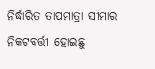ନିର୍ଦ୍ଧାରିତ ତାପମାତ୍ରା ସୀମାର ନିକଟବର୍ତ୍ତୀ ହୋଇଛୁ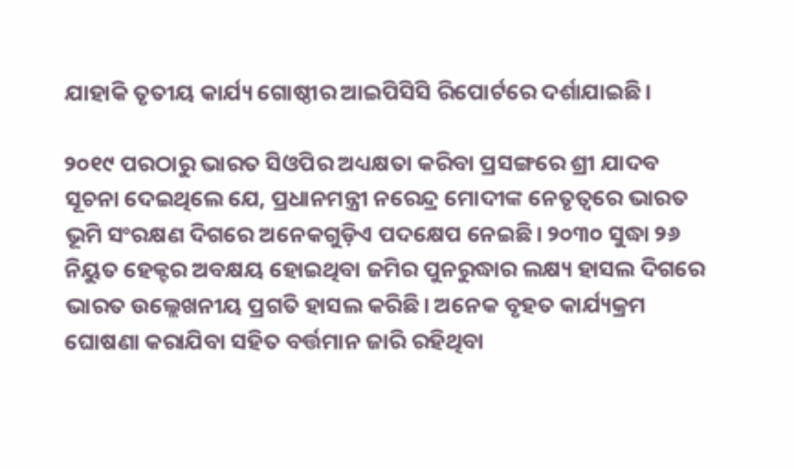ଯାହାକି ତୃତୀୟ କାର୍ଯ୍ୟ ଗୋଷ୍ଠୀର ଆଇପିସିସି ରିପୋର୍ଟରେ ଦର୍ଶାଯାଇଛି।

୨୦୧୯ ପରଠାରୁ ଭାରତ ସିଓପିର ଅଧ୍ୟକ୍ଷତା କରିବା ପ୍ରସଙ୍ଗରେ ଶ୍ରୀ ଯାଦବ ସୂଚନା ଦେଇଥିଲେ ଯେ, ପ୍ରଧାନମନ୍ତ୍ରୀ ନରେନ୍ଦ୍ର ମୋଦୀଙ୍କ ନେତୃତ୍ବରେ ଭାରତ ଭୂମି ସଂରକ୍ଷଣ ଦିଗରେ ଅନେକଗୁଡ଼ିଏ ପଦକ୍ଷେପ ନେଇଛି। ୨୦୩୦ ସୁଦ୍ଧା ୨୬ ନିୟୁତ ହେକ୍ଟର ଅବକ୍ଷୟ ହୋଇଥିବା ଜମିର ପୁନରୁଦ୍ଧାର ଲକ୍ଷ୍ୟ ହାସଲ ଦିଗରେ ଭାରତ ଉଲ୍ଲେଖନୀୟ ପ୍ରଗତି ହାସଲ କରିଛି। ଅନେକ ବୃହତ କାର୍ଯ୍ୟକ୍ରମ ଘୋଷଣା କରାଯିବା ସହିତ ବର୍ତ୍ତମାନ ଜାରି ରହିଥିବା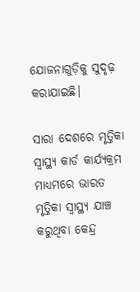ଯୋଜନାଗୁଡ଼ିକୁ ସୁଦୃଢ଼ କରାଯାଇଛି।

ସାରା ଦେଶରେ ମୃତ୍ତିକା ସ୍ବାସ୍ଥ୍ୟ କାର୍ଡ କାର୍ଯ୍ୟକ୍ରମ ମାଧ୍ୟମରେ ଭାରତ ମୃତ୍ତିକା ସ୍ବାସ୍ଥ୍ୟ ଯାଞ୍ଚ କରୁଥିବା କେନ୍ଦ୍ର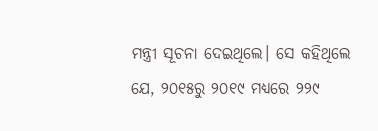ମନ୍ତ୍ରୀ ସୂଚନା ଦେଇଥିଲେ। ସେ କହିଥିଲେ ଯେ, ୨୦୧୫ରୁ ୨୦୧୯ ମଧ୍ୟରେ ୨୨୯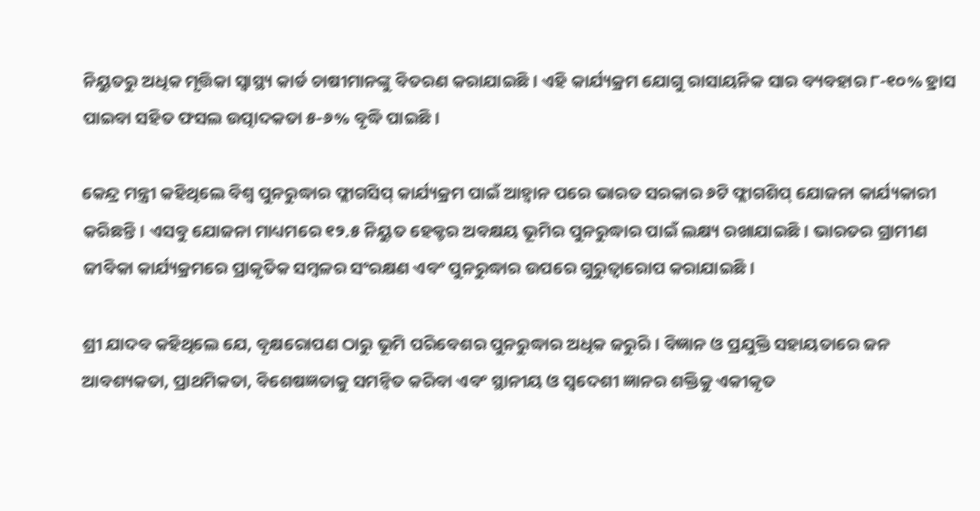ନିୟୁତରୁ ଅଧିକ ମୃତ୍ତିକା ସ୍ବାସ୍ଥ୍ୟ କାର୍ଡ ଚାଷୀମାନଙ୍କୁ ବିତରଣ କରାଯାଇଛି। ଏହି କାର୍ଯ୍ୟକ୍ରମ ଯୋଗୁ ରାସାୟନିକ ସାର ବ୍ୟବହାର ୮-୧୦% ହ୍ରାସ ପାଇବା ସହିତ ଫସଲ ଉତ୍ପାଦକତା ୫-୬% ବୃଦ୍ଧି ପାଇଛି।

କେନ୍ଦ୍ର ମନ୍ତ୍ରୀ କହିଥିଲେ ବିଶ୍ବ ପୁନରୁଦ୍ଧାର ଫ୍ଲାଗସିପ୍‌ କାର୍ଯ୍ୟକ୍ରମ ପାଇଁ ଆହ୍ବାନ ପରେ ଭାରତ ସରକାର ୬ଟି ଫ୍ଲାଗଶିପ୍‌ ଯୋଜନା କାର୍ଯ୍ୟକାରୀ କରିଛନ୍ତି। ଏସବୁ ଯୋଜନା ମାଧ୍ୟମରେ ୧୨.୫ ନିୟୁତ ହେକ୍ଟର ଅବକ୍ଷୟ ଭୂମିର ପୁନରୁଦ୍ଧାର ପାଇଁ ଲକ୍ଷ୍ୟ ରଖାଯାଇଛି। ଭାରତର ଗ୍ରାମୀଣ ଜୀବିକା କାର୍ଯ୍ୟକ୍ରମରେ ପ୍ରାକୃତିକ ସମ୍ବଳର ସଂରକ୍ଷଣ ଏବଂ ପୁନରୁଦ୍ଧାର ଉପରେ ଗୁରୁତ୍ବାରୋପ କରାଯାଇଛି।

ଶ୍ରୀ ଯାଦବ କହିଥିଲେ ଯେ, ବୃକ୍ଷରୋପଣ ଠାରୁ ଭୂମି ପରିବେଶର ପୁନରୁଦ୍ଧାର ଅଧିକ ଜରୁରି। ବିଜ୍ଞାନ ଓ ପ୍ରଯୁକ୍ତି ସହାୟତାରେ ଜନ ଆବଶ୍ୟକତା, ପ୍ରାଥମିକତା, ବିଶେଷଜ୍ଞତାକୁ ସମନ୍ବିତ କରିବା ଏବଂ ସ୍ଥାନୀୟ ଓ ସ୍ବଦେଶୀ ଜ୍ଞାନର ଶକ୍ତିକୁ ଏକୀକୃତ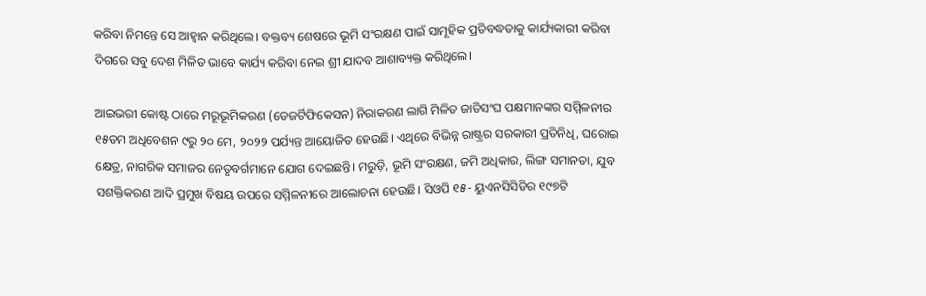କରିବା ନିମନ୍ତେ ସେ ଆହ୍ବାନ କରିଥିଲେ। ବକ୍ତବ୍ୟ ଶେଷରେ ଭୂମି ସଂରକ୍ଷଣ ପାଇଁ ସାମୂହିକ ପ୍ରତିବଦ୍ଧତାକୁ କାର୍ଯ୍ୟକାରୀ କରିବା ଦିଗରେ ସବୁ ଦେଶ ମିଳିତ ଭାବେ କାର୍ଯ୍ୟ କରିବା ନେଇ ଶ୍ରୀ ଯାଦବ ଆଶାବ୍ୟକ୍ତ କରିଥିଲେ।

ଆଇଭରୀ କୋଷ୍ଟ ଠାରେ ମରୂଭୂମିକରଣ (ଡେଜର୍ଟିଫିକେସନ) ନିରାକରଣ ଲାଗି ମିଳିତ ଜାତିସଂଘ ପକ୍ଷମାନଙ୍କର ସମ୍ମିଳନୀର ୧୫ତମ ଅଧିବେଶନ ୯ରୁ ୨୦ ମେ, ୨୦୨୨ ପର୍ଯ୍ୟନ୍ତ ଆୟୋଜିତ ହେଉଛି। ଏଥିରେ ବିଭିନ୍ନ ରାଷ୍ଟ୍ରର ସରକାରୀ ପ୍ରତିନିଧି, ଘରୋଇ କ୍ଷେତ୍ର, ନାଗରିକ ସମାଜର ନେତୃବର୍ଗମାନେ ଯୋଗ ଦେଇଛନ୍ତି। ମରୁଡ଼ି, ଭୂମି ସଂରକ୍ଷଣ, ଜମି ଅଧିକାର, ଲିଙ୍ଗ ସମାନତା, ଯୁବ ସଶକ୍ତିକରଣ ଆଦି ପ୍ରମୁଖ ବିଷୟ ଉପରେ ସମ୍ମିଳନୀରେ ଆଲୋଚନା ହେଉଛି। ସିଓପି ୧୫- ୟୁଏନସିସିଡିର ୧୯୭ଟି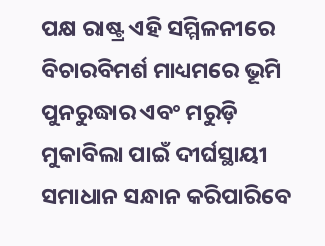ପକ୍ଷ ରାଷ୍ଟ୍ର ଏହି ସମ୍ମିଳନୀରେ ବିଚାରବିମର୍ଶ ମାଧ୍ୟମରେ ଭୂମି ପୁନରୁଦ୍ଧାର ଏବଂ ମରୁଡ଼ି ମୁକାବିଲା ପାଇଁ ଦୀର୍ଘସ୍ଥାୟୀ ସମାଧାନ ସନ୍ଧାନ କରିପାରିବେ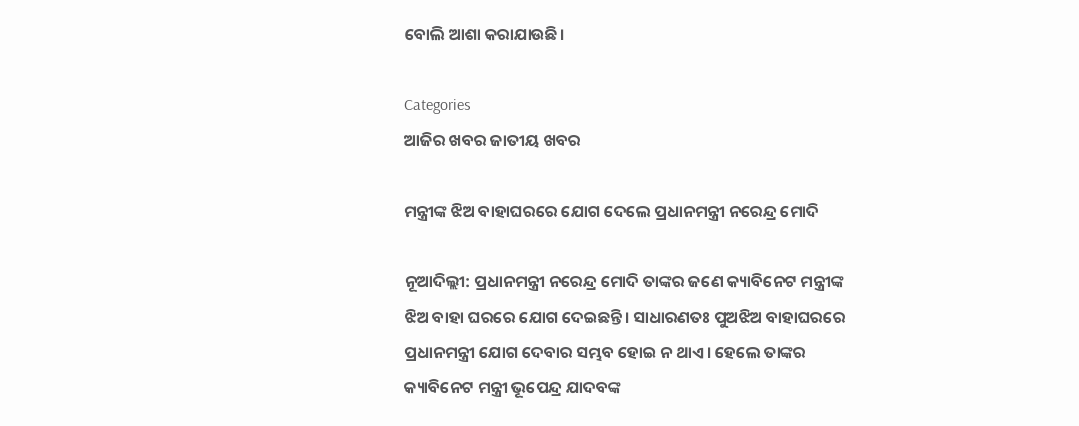ବୋଲି ଆଶା କରାଯାଉଛି।

Categories
ଆଜିର ଖବର ଜାତୀୟ ଖବର

ମନ୍ତ୍ରୀଙ୍କ ଝିଅ ବାହାଘରରେ ଯୋଗ ଦେଲେ ପ୍ରଧାନମନ୍ତ୍ରୀ ନରେନ୍ଦ୍ର ମୋଦି

ନୂଆଦିଲ୍ଲୀ: ପ୍ରଧାନମନ୍ତ୍ରୀ ନରେନ୍ଦ୍ର ମୋଦି ତାଙ୍କର ଜଣେ କ୍ୟାବିନେଟ ମନ୍ତ୍ରୀଙ୍କ ଝିଅ ବାହା ଘରରେ ଯୋଗ ଦେଇଛନ୍ତି। ସାଧାରଣତଃ ପୁଅଝିଅ ବାହାଘରରେ ପ୍ରଧାନମନ୍ତ୍ରୀ ଯୋଗ ଦେବାର ସମ୍ଭବ ହୋଇ ନ ଥାଏ। ହେଲେ ତାଙ୍କର କ୍ୟାବିନେଟ ମନ୍ତ୍ରୀ ଭୂପେନ୍ଦ୍ର ଯାଦବଙ୍କ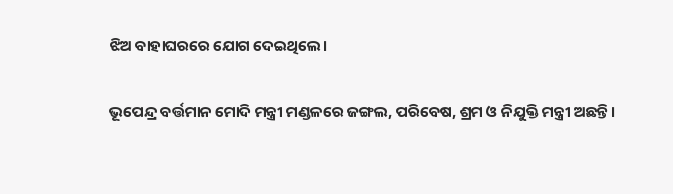ଝିଅ ବାହାଘରରେ ଯୋଗ ଦେଇଥିଲେ।

ଭୂପେନ୍ଦ୍ର ବର୍ତ୍ତମାନ ମୋଦି ମନ୍ତ୍ରୀ ମଣ୍ଡଳରେ ଜଙ୍ଗଲ, ପରିବେଷ, ଶ୍ରମ ଓ ନିଯୁକ୍ତି ମନ୍ତ୍ରୀ ଅଛନ୍ତି।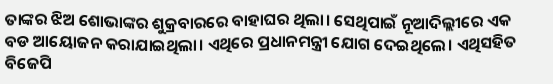ତାଙ୍କର ଝିଅ ଶୋଭାଙ୍କର ଶୁକ୍ରବାରରେ ବାହାଘର ଥିଲା। ସେଥିପାଇଁ ନୂଆଦିଲ୍ଲୀରେ ଏକ ବଡ ଆୟୋଜନ କରାଯାଇଥିଲା। ଏଥିରେ ପ୍ରଧାନମନ୍ତ୍ରୀ ଯୋଗ ଦେଇଥିଲେ। ଏଥିସହିତ ବିଜେପି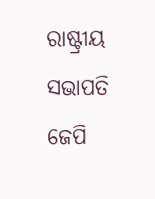ରାଷ୍ଟ୍ରୀୟ ସଭାପତି ଜେପି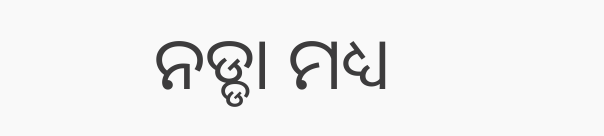ନଡ୍ଡା ମଧ୍ୟ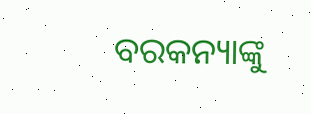ବରକନ୍ୟାଙ୍କୁ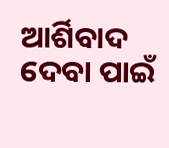ଆର୍ଶିବାଦ ଦେବା ପାଇଁ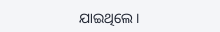ଯାଇଥିଲେ।